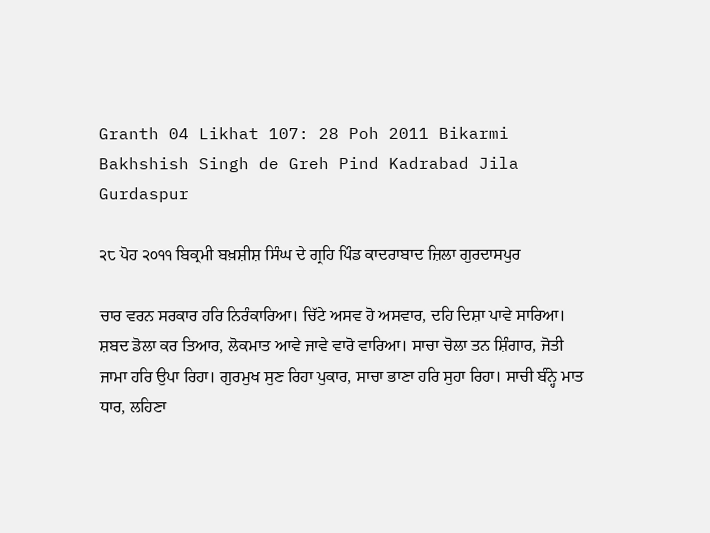Granth 04 Likhat 107: 28 Poh 2011 Bikarmi Bakhshish Singh de Greh Pind Kadrabad Jila Gurdaspur

੨੮ ਪੋਹ ੨੦੧੧ ਬਿਕ੍ਰਮੀ ਬਖ਼ਸ਼ੀਸ਼ ਸਿੰਘ ਦੇ ਗ੍ਰਹਿ ਪਿੰਡ ਕਾਦਰਾਬਾਦ ਜ਼ਿਲਾ ਗੁਰਦਾਸਪੁਰ

ਚਾਰ ਵਰਨ ਸਰਕਾਰ ਹਰਿ ਨਿਰੰਕਾਰਿਆ। ਚਿੱਟੇ ਅਸਵ ਹੋ ਅਸਵਾਰ, ਦਹਿ ਦਿਸ਼ਾ ਪਾਵੇ ਸਾਰਿਆ। ਸ਼ਬਦ ਡੋਲਾ ਕਰ ਤਿਆਰ, ਲੋਕਮਾਤ ਆਵੇ ਜਾਵੇ ਵਾਰੋ ਵਾਰਿਆ। ਸਾਚਾ ਚੋਲਾ ਤਨ ਸ਼ਿੰਗਾਰ, ਜੋਤੀ ਜਾਮਾ ਹਰਿ ਉਪਾ ਰਿਹਾ। ਗੁਰਮੁਖ ਸੁਣ ਰਿਹਾ ਪੁਕਾਰ, ਸਾਚਾ ਭਾਣਾ ਹਰਿ ਸੁਹਾ ਰਿਹਾ। ਸਾਚੀ ਬੰਨ੍ਹੇ ਮਾਤ ਧਾਰ, ਲਹਿਣਾ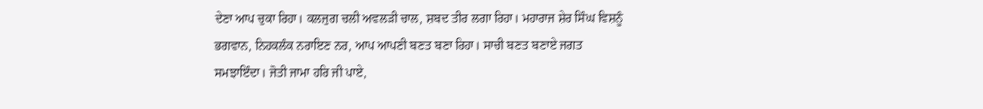ਦੇਣਾ ਆਪ ਚੁਕਾ ਰਿਹਾ। ਕਲਜੁਗ ਚਲੀ ਅਵਲੜੀ ਚਾਲ, ਸ਼ਬਦ ਤੀਰ ਲਗਾ ਰਿਹਾ। ਮਹਾਰਾਜ ਸ਼ੇਰ ਸਿੰਘ ਵਿਸ਼ਨੂੰ ਭਗਵਾਨ, ਨਿਹਕਲੰਕ ਨਰਾਇਣ ਨਰ, ਆਪ ਆਪਣੀ ਬਣਤ ਬਣਾ ਰਿਹਾ। ਸਾਚੀ ਬਣਤ ਬਣਾਏ ਜਗਤ ਸਮਝਾਇੰਦਾ। ਜੋਤੀ ਜਾਮਾ ਹਰਿ ਜੀ ਪਾਏ,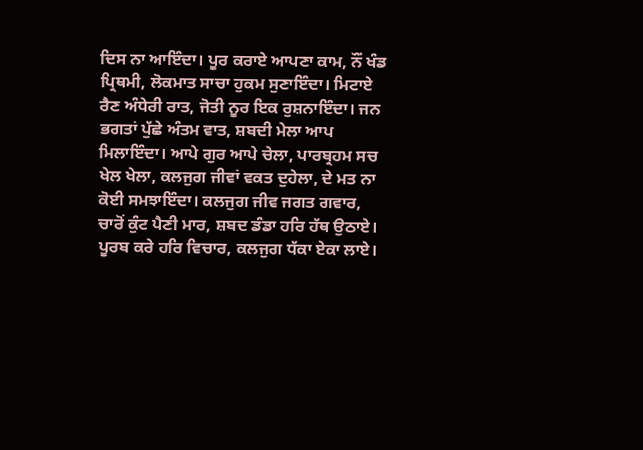ਦਿਸ ਨਾ ਆਇੰਦਾ। ਪੂਰ ਕਰਾਏ ਆਪਣਾ ਕਾਮ, ਨੌਂ ਖੰਡ ਪ੍ਰਿਥਮੀ, ਲੋਕਮਾਤ ਸਾਚਾ ਹੁਕਮ ਸੁਣਾਇੰਦਾ। ਮਿਟਾਏ ਰੈਣ ਅੰਧੇਰੀ ਰਾਤ, ਜੋਤੀ ਨੂਰ ਇਕ ਰੁਸ਼ਨਾਇੰਦਾ। ਜਨ ਭਗਤਾਂ ਪੁੱਛੇ ਅੰਤਮ ਵਾਤ, ਸ਼ਬਦੀ ਮੇਲਾ ਆਪ ਮਿਲਾਇੰਦਾ। ਆਪੇ ਗੁਰ ਆਪੇ ਚੇਲਾ, ਪਾਰਬ੍ਰਹਮ ਸਚ ਖੇਲ ਖੇਲਾ, ਕਲਜੁਗ ਜੀਵਾਂ ਵਕਤ ਦੁਹੇਲਾ, ਦੇ ਮਤ ਨਾ ਕੋਈ ਸਮਝਾਇੰਦਾ। ਕਲਜੁਗ ਜੀਵ ਜਗਤ ਗਵਾਰ, ਚਾਰੋਂ ਕੁੰਟ ਪੈਣੀ ਮਾਰ, ਸ਼ਬਦ ਡੰਡਾ ਹਰਿ ਹੱਥ ਉਠਾਏ। ਪੂਰਬ ਕਰੇ ਹਰਿ ਵਿਚਾਰ, ਕਲਜੁਗ ਧੱਕਾ ਏਕਾ ਲਾਏ।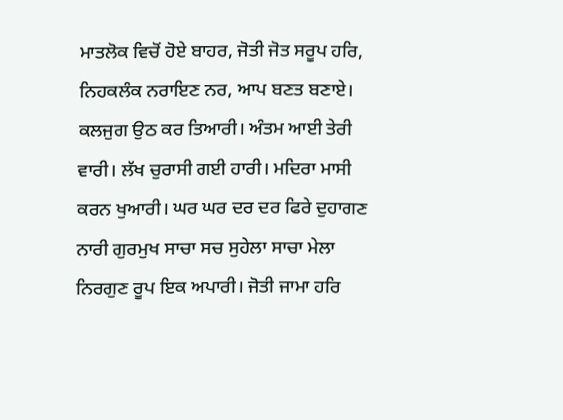ਮਾਤਲੋਕ ਵਿਚੋਂ ਹੋਏ ਬਾਹਰ, ਜੋਤੀ ਜੋਤ ਸਰੂਪ ਹਰਿ, ਨਿਹਕਲੰਕ ਨਰਾਇਣ ਨਰ, ਆਪ ਬਣਤ ਬਣਾਏ। ਕਲਜੁਗ ਉਠ ਕਰ ਤਿਆਰੀ। ਅੰਤਮ ਆਈ ਤੇਰੀ ਵਾਰੀ। ਲੱਖ ਚੁਰਾਸੀ ਗਈ ਹਾਰੀ। ਮਦਿਰਾ ਮਾਸੀ ਕਰਨ ਖੁਆਰੀ। ਘਰ ਘਰ ਦਰ ਦਰ ਫਿਰੇ ਦੁਹਾਗਣ ਨਾਰੀ ਗੁਰਮੁਖ ਸਾਚਾ ਸਚ ਸੁਹੇਲਾ ਸਾਚਾ ਮੇਲਾ ਨਿਰਗੁਣ ਰੂਪ ਇਕ ਅਪਾਰੀ। ਜੋਤੀ ਜਾਮਾ ਹਰਿ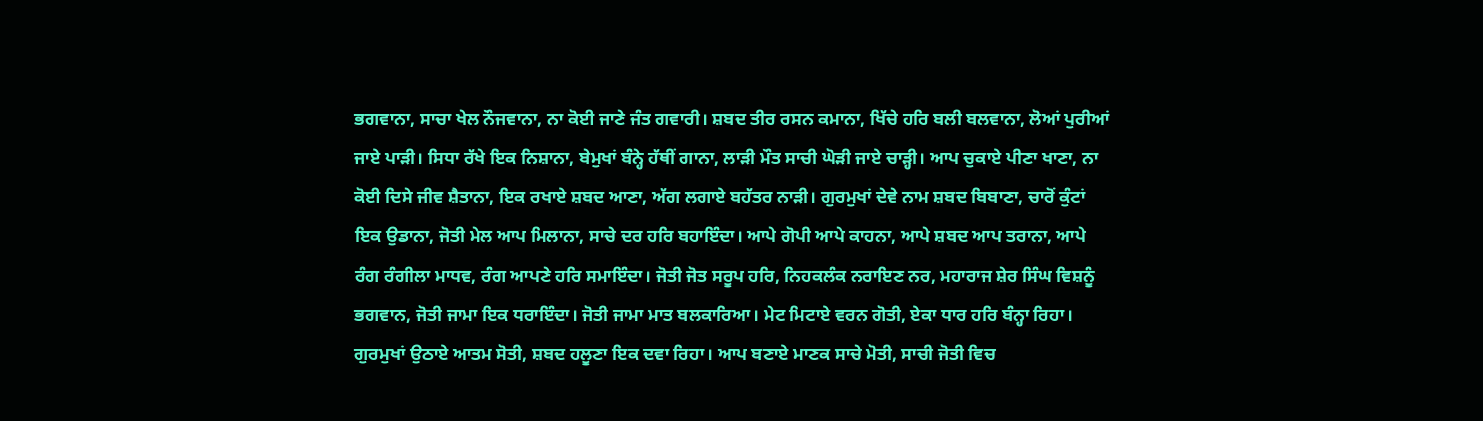ਭਗਵਾਨਾ, ਸਾਚਾ ਖੇਲ ਨੌਜਵਾਨਾ, ਨਾ ਕੋਈ ਜਾਣੇ ਜੰਤ ਗਵਾਰੀ। ਸ਼ਬਦ ਤੀਰ ਰਸਨ ਕਮਾਨਾ, ਖਿੱਚੇ ਹਰਿ ਬਲੀ ਬਲਵਾਨਾ, ਲੋਆਂ ਪੁਰੀਆਂ ਜਾਏ ਪਾੜੀ। ਸਿਧਾ ਰੱਖੇ ਇਕ ਨਿਸ਼ਾਨਾ, ਬੇਮੁਖਾਂ ਬੰਨ੍ਹੇ ਹੱਥੀਂ ਗਾਨਾ, ਲਾੜੀ ਮੌਤ ਸਾਚੀ ਘੋੜੀ ਜਾਏ ਚਾੜ੍ਹੀ। ਆਪ ਚੁਕਾਏ ਪੀਣਾ ਖਾਣਾ, ਨਾ ਕੋਈ ਦਿਸੇ ਜੀਵ ਸ਼ੈਤਾਨਾ, ਇਕ ਰਖਾਏ ਸ਼ਬਦ ਆਣਾ, ਅੱਗ ਲਗਾਏ ਬਹੱਤਰ ਨਾੜੀ। ਗੁਰਮੁਖਾਂ ਦੇਵੇ ਨਾਮ ਸ਼ਬਦ ਬਿਬਾਣਾ, ਚਾਰੋਂ ਕੁੰਟਾਂ ਇਕ ਉਡਾਨਾ, ਜੋਤੀ ਮੇਲ ਆਪ ਮਿਲਾਨਾ, ਸਾਚੇ ਦਰ ਹਰਿ ਬਹਾਇੰਦਾ। ਆਪੇ ਗੋਪੀ ਆਪੇ ਕਾਹਨਾ, ਆਪੇ ਸ਼ਬਦ ਆਪ ਤਰਾਨਾ, ਆਪੇ ਰੰਗ ਰੰਗੀਲਾ ਮਾਧਵ, ਰੰਗ ਆਪਣੇ ਹਰਿ ਸਮਾਇੰਦਾ। ਜੋਤੀ ਜੋਤ ਸਰੂਪ ਹਰਿ, ਨਿਹਕਲੰਕ ਨਰਾਇਣ ਨਰ, ਮਹਾਰਾਜ ਸ਼ੇਰ ਸਿੰਘ ਵਿਸ਼ਨੂੰ ਭਗਵਾਨ, ਜੋਤੀ ਜਾਮਾ ਇਕ ਧਰਾਇੰਦਾ। ਜੋਤੀ ਜਾਮਾ ਮਾਤ ਬਲਕਾਰਿਆ। ਮੇਟ ਮਿਟਾਏ ਵਰਨ ਗੋਤੀ, ਏਕਾ ਧਾਰ ਹਰਿ ਬੰਨ੍ਹਾ ਰਿਹਾ। ਗੁਰਮੁਖਾਂ ਉਠਾਏ ਆਤਮ ਸੋਤੀ, ਸ਼ਬਦ ਹਲੂਣਾ ਇਕ ਦਵਾ ਰਿਹਾ। ਆਪ ਬਣਾਏ ਮਾਣਕ ਸਾਚੇ ਮੋਤੀ, ਸਾਚੀ ਜੋਤੀ ਵਿਚ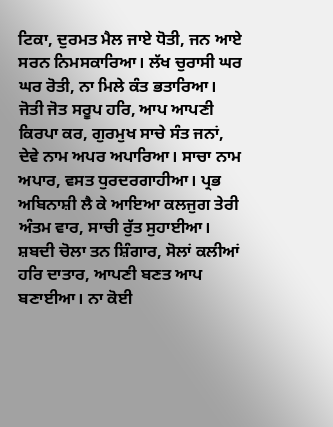ਟਿਕਾ, ਦੁਰਮਤ ਮੈਲ ਜਾਏ ਧੋਤੀ, ਜਨ ਆਏ ਸਰਨ ਨਿਮਸਕਾਰਿਆ। ਲੱਖ ਚੁਰਾਸੀ ਘਰ ਘਰ ਰੋਤੀ, ਨਾ ਮਿਲੇ ਕੰਤ ਭਤਾਰਿਆ। ਜੋਤੀ ਜੋਤ ਸਰੂਪ ਹਰਿ, ਆਪ ਆਪਣੀ ਕਿਰਪਾ ਕਰ, ਗੁਰਮੁਖ ਸਾਚੇ ਸੰਤ ਜਨਾਂ, ਦੇਵੇ ਨਾਮ ਅਪਰ ਅਪਾਰਿਆ। ਸਾਚਾ ਨਾਮ ਅਪਾਰ, ਵਸਤ ਧੁਰਦਰਗਾਹੀਆ। ਪ੍ਰਭ ਅਬਿਨਾਸ਼ੀ ਲੈ ਕੇ ਆਇਆ ਕਲਜੁਗ ਤੇਰੀ ਅੰਤਮ ਵਾਰ, ਸਾਚੀ ਰੁੱਤ ਸੁਹਾਈਆ। ਸ਼ਬਦੀ ਚੋਲਾ ਤਨ ਸ਼ਿੰਗਾਰ, ਸੋਲਾਂ ਕਲੀਆਂ ਹਰਿ ਦਾਤਾਰ, ਆਪਣੀ ਬਣਤ ਆਪ ਬਣਾਈਆ। ਨਾ ਕੋਈ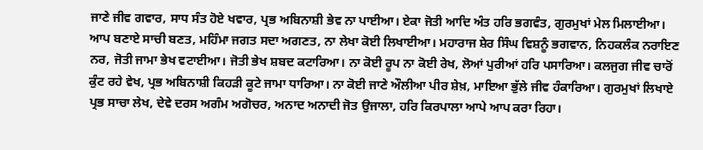ਜਾਣੇ ਜੀਵ ਗਵਾਰ, ਸਾਧ ਸੰਤ ਹੋਏ ਖਵਾਰ, ਪ੍ਰਭ ਅਬਿਨਾਸ਼ੀ ਭੇਵ ਨਾ ਪਾਈਆ। ਏਕਾ ਜੋਤੀ ਆਦਿ ਅੰਤ ਹਰਿ ਭਗਵੰਤ, ਗੁਰਮੁਖਾਂ ਮੇਲ ਮਿਲਾਈਆ। ਆਪ ਬਣਾਏ ਸਾਚੀ ਬਣਤ, ਮਹਿੰਮਾ ਜਗਤ ਸਦਾ ਅਗਣਤ, ਨਾ ਲੇਖਾ ਕੋਈ ਲਿਖਾਈਆ। ਮਹਾਰਾਜ ਸ਼ੇਰ ਸਿੰਘ ਵਿਸ਼ਨੂੰ ਭਗਵਾਨ, ਨਿਹਕਲੰਕ ਨਰਾਇਣ ਨਰ, ਜੋਤੀ ਜਾਮਾ ਭੇਖ ਵਟਾਈਆ। ਜੋਤੀ ਭੇਖ ਸ਼ਬਦ ਕਟਾਰਿਆ। ਨਾ ਕੋਈ ਰੂਪ ਨਾ ਕੋਈ ਰੇਖ, ਲੋਆਂ ਪੁਰੀਆਂ ਹਰਿ ਪਸਾਰਿਆ। ਕਲਜੁਗ ਜੀਵ ਚਾਰੋਂ ਕੁੰਟ ਰਹੇ ਵੇਖ, ਪ੍ਰਭ ਅਬਿਨਾਸ਼ੀ ਕਿਹੜੀ ਕੂਟੇ ਜਾਮਾ ਧਾਰਿਆ। ਨਾ ਕੋਈ ਜਾਣੇ ਔਲੀਆ ਪੀਰ ਸ਼ੇਖ਼, ਮਾਇਆ ਭੁੱਲੇ ਜੀਵ ਹੰਕਾਰਿਆ। ਗੁਰਮੁਖਾਂ ਲਿਖਾਏ ਪ੍ਰਭ ਸਾਚਾ ਲੇਖ, ਦੇਵੇ ਦਰਸ ਅਗੰਮ ਅਗੋਚਰ, ਅਨਾਦ ਅਨਾਦੀ ਜੋਤ ਉਜਾਲਾ, ਹਰਿ ਕਿਰਪਾਲਾ ਆਪੇ ਆਪ ਕਰਾ ਰਿਹਾ।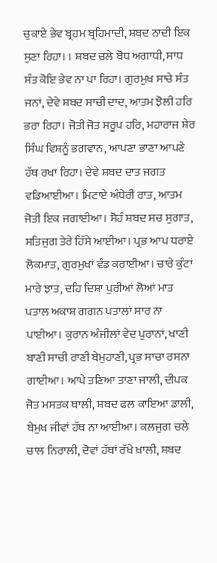ਚੁਕਾਏ ਭੇਵ ਬ੍ਰਹਮ ਬ੍ਰਹਿਮਾਦੀ, ਸ਼ਬਦ ਨਾਦੀ ਇਕ ਸੁਣਾ ਰਿਹਾ। । ਸ਼ਬਦ ਚਲੇ ਬੋਧ ਅਗਾਧੀ, ਸਾਧ ਸੰਤ ਕੋਇ ਭੇਵ ਨਾ ਪਾ ਰਿਹਾ। ਗੁਰਮੁਖ ਸਾਚੇ ਸੰਤ ਜਨਾਂ, ਦੇਵੇ ਸ਼ਬਦ ਸਾਚੀ ਦਾਦ, ਆਤਮ ਝੋਲੀ ਹਰਿ ਭਰਾ ਰਿਹਾ। ਜੋਤੀ ਜੋਤ ਸਰੂਪ ਹਰਿ, ਮਹਾਰਾਜ ਸ਼ੇਰ ਸਿੰਘ ਵਿਸ਼ਨੂੰ ਭਗਵਾਨ, ਆਪਣਾ ਭਾਣਾ ਆਪਣੇ ਹੱਥ ਰਖਾ ਰਿਹਾ। ਦੇਵੇ ਸ਼ਬਦ ਦਾਤ ਜਗਤ ਵਡਿਆਈਆ। ਮਿਟਾਏ ਅੰਧੇਰੀ ਰਾਤ, ਆਤਮ ਜੋਤੀ ਇਕ ਜਗਾਈਆ। ਸੋਹੰ ਸ਼ਬਦ ਸਚ ਸੁਗਾਤ, ਸਤਿਜੁਗ ਤੇਰੇ ਹਿੱਸੇ ਆਈਆ। ਪ੍ਰਭ ਆਪ ਧਰਾਏ ਲੋਕਮਾਤ, ਗੁਰਮੁਖਾਂ ਵੰਡ ਕਰਾਈਆ। ਚਾਰੇ ਕੁੰਟਾਂ ਮਾਰੇ ਝਾਤ, ਦਹਿ ਦਿਸ਼ਾ ਪੁਰੀਆਂ ਲੋਆਂ ਮਾਤ ਪਤਾਲ ਅਕਾਸ਼ ਗਗਨ ਪਤਾਲਾਂ ਸਾਰ ਨਾ ਪਾਈਆ। ਕੁਰਾਨ ਅੰਜੀਲਾਂ ਵੇਦ ਪੁਰਾਨਾਂ, ਖਾਣੀ ਬਾਣੀ ਸਾਚੀ ਰਾਣੀ ਬੇਮੁਹਾਣੀ, ਪ੍ਰਭ ਸਾਚਾ ਰਸਨਾ ਗਾਈਆ। ਆਪੇ ਤਣਿਆ ਤਾਣਾ ਜਾਲੀ, ਦੀਪਕ ਜੋਤ ਮਸਤਕ ਥਾਲੀ, ਸ਼ਬਦ ਫਲ ਕਾਇਆ ਡਾਲੀ, ਬੇਮੁਖ ਜੀਵਾਂ ਹੱਥ ਨਾ ਆਈਆ। ਕਲਜੁਗ ਚਲੇ ਚਾਲ ਨਿਰਾਲੀ, ਦੋਵਾਂ ਹੱਥਾਂ ਰੱਖੇ ਖ਼ਾਲੀ, ਸ਼ਬਦ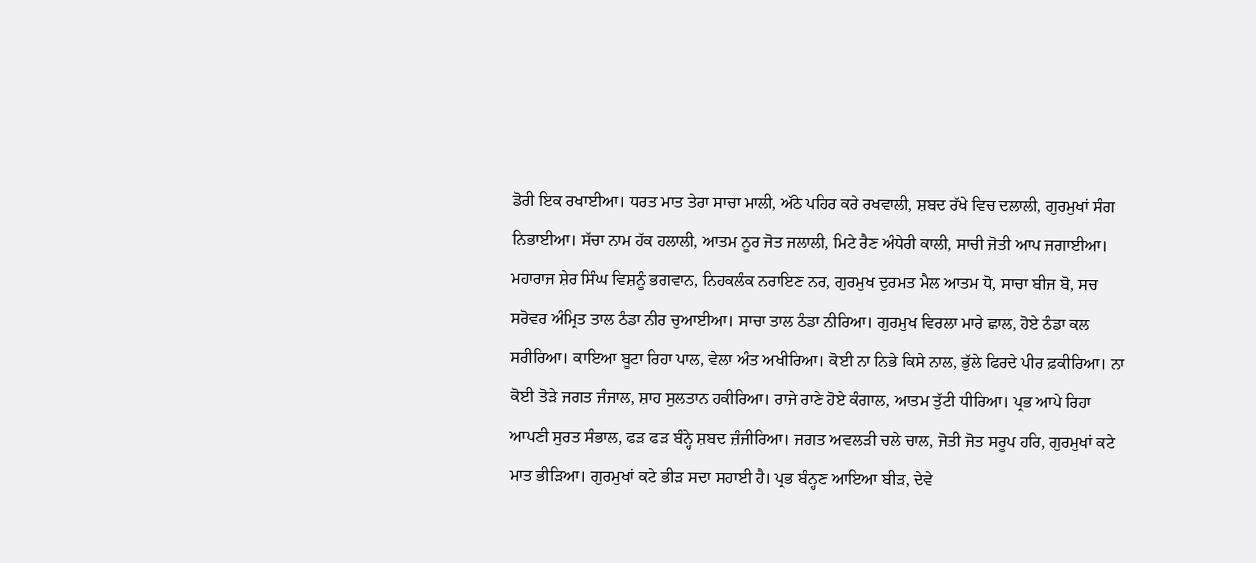ਡੋਰੀ ਇਕ ਰਖਾਈਆ। ਧਰਤ ਮਾਤ ਤੇਰਾ ਸਾਚਾ ਮਾਲੀ, ਅੱਠੇ ਪਹਿਰ ਕਰੇ ਰਖਵਾਲੀ, ਸ਼ਬਦ ਰੱਖੇ ਵਿਚ ਦਲਾਲੀ, ਗੁਰਮੁਖਾਂ ਸੰਗ ਨਿਭਾਈਆ। ਸੱਚਾ ਨਾਮ ਹੱਕ ਹਲਾਲੀ, ਆਤਮ ਨੂਰ ਜੋਤ ਜਲਾਲੀ, ਮਿਟੇ ਰੈਣ ਅੰਧੇਰੀ ਕਾਲੀ, ਸਾਚੀ ਜੋਤੀ ਆਪ ਜਗਾਈਆ। ਮਹਾਰਾਜ ਸ਼ੇਰ ਸਿੰਘ ਵਿਸ਼ਨੂੰ ਭਗਵਾਨ, ਨਿਹਕਲੰਕ ਨਰਾਇਣ ਨਰ, ਗੁਰਮੁਖ ਦੁਰਮਤ ਮੈਲ ਆਤਮ ਧੋ, ਸਾਚਾ ਬੀਜ ਬੋ, ਸਚ ਸਰੋਵਰ ਅੰਮ੍ਰਿਤ ਤਾਲ ਠੰਡਾ ਨੀਰ ਚੁਆਈਆ। ਸਾਚਾ ਤਾਲ ਠੰਡਾ ਨੀਰਿਆ। ਗੁਰਮੁਖ ਵਿਰਲਾ ਮਾਰੇ ਛਾਲ, ਹੋਏ ਠੰਡਾ ਕਲ ਸਰੀਰਿਆ। ਕਾਇਆ ਬੂਟਾ ਰਿਹਾ ਪਾਲ, ਵੇਲਾ ਅੰਤ ਅਖੀਰਿਆ। ਕੋਈ ਨਾ ਨਿਭੇ ਕਿਸੇ ਨਾਲ, ਭੁੱਲੇ ਫਿਰਦੇ ਪੀਰ ਫ਼ਕੀਰਿਆ। ਨਾ ਕੋਈ ਤੋੜੇ ਜਗਤ ਜੰਜਾਲ, ਸ਼ਾਹ ਸੁਲਤਾਨ ਹਕੀਰਿਆ। ਰਾਜੇ ਰਾਣੇ ਹੋਏ ਕੰਗਾਲ, ਆਤਮ ਤੁੱਟੀ ਧੀਰਿਆ। ਪ੍ਰਭ ਆਪੇ ਰਿਹਾ ਆਪਣੀ ਸੁਰਤ ਸੰਭਾਲ, ਫੜ ਫੜ ਬੰਨ੍ਹੇ ਸ਼ਬਦ ਜ਼ੰਜੀਰਿਆ। ਜਗਤ ਅਵਲੜੀ ਚਲੇ ਚਾਲ, ਜੋਤੀ ਜੋਤ ਸਰੂਪ ਹਰਿ, ਗੁਰਮੁਖਾਂ ਕਟੇ ਮਾਤ ਭੀੜਿਆ। ਗੁਰਮੁਖਾਂ ਕਟੇ ਭੀੜ ਸਦਾ ਸਹਾਈ ਹੈ। ਪ੍ਰਭ ਬੰਨ੍ਹਣ ਆਇਆ ਬੀੜ, ਦੇਵੇ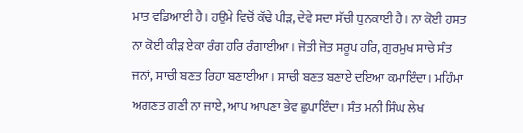ਮਾਤ ਵਡਿਆਈ ਹੈ। ਹਉਮੇ ਵਿਚੋਂ ਕੱਢੇ ਪੀੜ, ਦੇਵੇ ਸਦਾ ਸੱਚੀ ਧੁਨਕਾਈ ਹੈ। ਨਾ ਕੋਈ ਹਸਤ ਨਾ ਕੋਈ ਕੀੜ ਏਕਾ ਰੰਗ ਹਰਿ ਰੰਗਾਈਆ। ਜੋਤੀ ਜੋਤ ਸਰੂਪ ਹਰਿ, ਗੁਰਮੁਖ ਸਾਚੇ ਸੰਤ ਜਨਾਂ, ਸਾਚੀ ਬਣਤ ਰਿਹਾ ਬਣਾਈਆ। ਸਾਚੀ ਬਣਤ ਬਣਾਏ ਦਇਆ ਕਮਾਇੰਦਾ। ਮਹਿੰਮਾ ਅਗਣਤ ਗਣੀ ਨਾ ਜਾਏ, ਆਪ ਆਪਣਾ ਭੇਵ ਛੁਪਾਇੰਦਾ। ਸੰਤ ਮਨੀ ਸਿੰਘ ਲੇਖ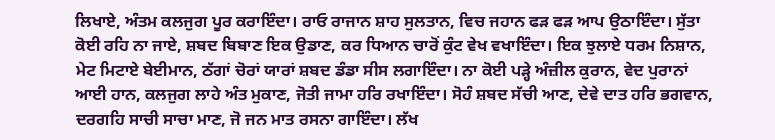ਲਿਖਾਏ, ਅੰਤਮ ਕਲਜੁਗ ਪੂਰ ਕਰਾਇੰਦਾ। ਰਾਓ ਰਾਜਾਨ ਸ਼ਾਹ ਸੁਲਤਾਨ, ਵਿਚ ਜਹਾਨ ਫੜ ਫੜ ਆਪ ਉਠਾਇੰਦਾ। ਸੁੱਤਾ ਕੋਈ ਰਹਿ ਨਾ ਜਾਏ, ਸ਼ਬਦ ਬਿਬਾਣ ਇਕ ਉਡਾਣ, ਕਰ ਧਿਆਨ ਚਾਰੋਂ ਕੁੰਟ ਵੇਖ ਵਖਾਇੰਦਾ। ਇਕ ਝੁਲਾਏ ਧਰਮ ਨਿਸ਼ਾਨ, ਮੇਟ ਮਿਟਾਏ ਬੇਈਮਾਨ, ਠੱਗਾਂ ਚੋਰਾਂ ਯਾਰਾਂ ਸ਼ਬਦ ਡੰਡਾ ਸੀਸ ਲਗਾਇੰਦਾ। ਨਾ ਕੋਈ ਪੜ੍ਹੇ ਅੰਜ਼ੀਲ ਕੁਰਾਨ, ਵੇਦ ਪੁਰਾਨਾਂ ਆਈ ਹਾਨ, ਕਲਜੁਗ ਲਾਹੇ ਅੰਤ ਮੁਕਾਣ, ਜੋਤੀ ਜਾਮਾ ਹਰਿ ਰਖਾਇੰਦਾ। ਸੋਹੰ ਸ਼ਬਦ ਸੱਚੀ ਆਣ, ਦੇਵੇ ਦਾਤ ਹਰਿ ਭਗਵਾਨ, ਦਰਗਹਿ ਸਾਚੀ ਸਾਚਾ ਮਾਣ, ਜੋ ਜਨ ਮਾਤ ਰਸਨਾ ਗਾਇੰਦਾ। ਲੱਖ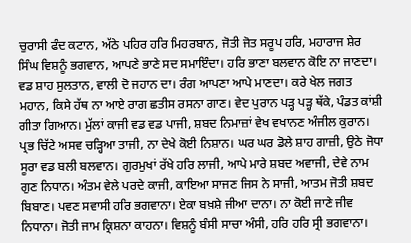ਚੁਰਾਸੀ ਫੰਦ ਕਟਾਨ, ਅੱਠੇ ਪਹਿਰ ਹਰਿ ਮਿਹਰਬਾਨ, ਜੋਤੀ ਜੋਤ ਸਰੂਪ ਹਰਿ, ਮਹਾਰਾਜ ਸ਼ੇਰ ਸਿੰਘ ਵਿਸ਼ਨੂੰ ਭਗਵਾਨ, ਆਪਣੇ ਭਾਣੇ ਸਦ ਸਮਾਇੰਦਾ। ਹਰਿ ਭਾਣਾ ਬਲਵਾਨ ਕੋਇ ਨਾ ਜਾਣਦਾ। ਵਡ ਸ਼ਾਹ ਸੁਲਤਾਨ, ਵਾਲੀ ਦੋ ਜਹਾਨ ਦਾ। ਰੰਗ ਆਪਣਾ ਆਪੇ ਮਾਣਦਾ। ਕਰੇ ਖੇਲ ਜਗਤ ਮਹਾਨ, ਕਿਸੇ ਹੱਥ ਨਾ ਆਏ ਰਾਗ ਛਤੀਸ ਰਸਨਾ ਗਾਣ। ਵੇਦ ਪੁਰਾਨ ਪੜ੍ਹ ਪੜ੍ਹ ਥੱਕੇ, ਪੰਡਤ ਕਾਂਸ਼ੀ ਗੀਤਾ ਗਿਆਨ। ਮੁੱਲਾਂ ਕਾਜੀ ਵਡ ਵਡ ਪਾਜੀ, ਸ਼ਬਦ ਨਿਮਾਜ਼ਾਂ ਵੇਖ ਵਖਾਨਣ ਅੰਜੀਲ ਕੁਰਾਨ। ਪ੍ਰਭ ਚਿੱਟੇ ਅਸਵ ਚੜ੍ਹਿਆ ਤਾਜੀ, ਨਾ ਦੇਖੇ ਕੋਈ ਨਿਸ਼ਾਨ। ਘਰ ਘਰ ਡੋਲੇ ਸ਼ਾਹ ਗਾਜ਼ੀ, ਉਠੇ ਜੋਧਾ ਸੂਰਾ ਵਡ ਬਲੀ ਬਲਵਾਨ। ਗੁਰਮੁਖਾਂ ਰੱਖੇ ਹਰਿ ਲਾਜੀ, ਆਪੇ ਮਾਰੇ ਸ਼ਬਦ ਅਵਾਜੀ, ਦੇਵੇ ਨਾਮ ਗੁਣ ਨਿਧਾਨ। ਅੰਤਮ ਵੇਲੇ ਪਰਦੇ ਕਾਜੀ, ਕਾਇਆ ਸਾਜਣ ਜਿਸ ਨੇ ਸਾਜੀ, ਆਤਮ ਜੋਤੀ ਸ਼ਬਦ ਬਿਬਾਣ। ਪਵਣ ਸਵਾਸੀ ਹਰਿ ਭਗਵਾਨਾ। ਏਕਾ ਬਖ਼ਸ਼ੇ ਜੀਆ ਦਾਨਾ। ਨਾ ਕੋਈ ਜਾਣੇ ਜੀਵ ਨਿਧਾਨਾ। ਜੋਤੀ ਜਾਮ ਕ੍ਰਿਸ਼ਨਾ ਕਾਹਨਾ। ਵਿਸ਼ਨੂੰ ਬੰਸੀ ਸਾਚਾ ਅੰਸੀ, ਹਰਿ ਹਰਿ ਸ੍ਰੀ ਭਗਵਾਨਾ।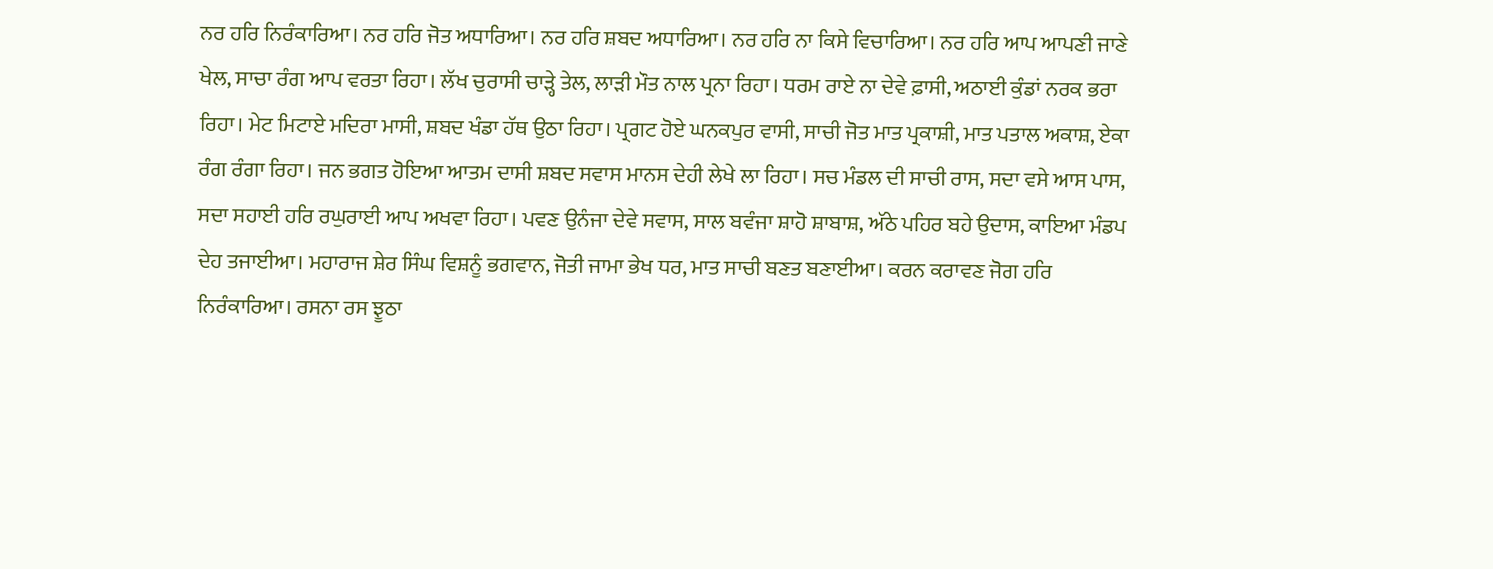ਨਰ ਹਰਿ ਨਿਰੰਕਾਰਿਆ। ਨਰ ਹਰਿ ਜੋਤ ਅਧਾਰਿਆ। ਨਰ ਹਰਿ ਸ਼ਬਦ ਅਧਾਰਿਆ। ਨਰ ਹਰਿ ਨਾ ਕਿਸੇ ਵਿਚਾਰਿਆ। ਨਰ ਹਰਿ ਆਪ ਆਪਣੀ ਜਾਣੇ ਖੇਲ, ਸਾਚਾ ਰੰਗ ਆਪ ਵਰਤਾ ਰਿਹਾ। ਲੱਖ ਚੁਰਾਸੀ ਚਾੜ੍ਹੇ ਤੇਲ, ਲਾੜੀ ਮੌਤ ਨਾਲ ਪ੍ਰਨਾ ਰਿਹਾ। ਧਰਮ ਰਾਏ ਨਾ ਦੇਵੇ ਫ਼ਾਸੀ, ਅਠਾਈ ਕੁੰਡਾਂ ਨਰਕ ਭਰਾ ਰਿਹਾ। ਮੇਟ ਮਿਟਾਏ ਮਦਿਰਾ ਮਾਸੀ, ਸ਼ਬਦ ਖੰਡਾ ਹੱਥ ਉਠਾ ਰਿਹਾ। ਪ੍ਰਗਟ ਹੋਏ ਘਨਕਪੁਰ ਵਾਸੀ, ਸਾਚੀ ਜੋਤ ਮਾਤ ਪ੍ਰਕਾਸ਼ੀ, ਮਾਤ ਪਤਾਲ ਅਕਾਸ਼, ਏਕਾ ਰੰਗ ਰੰਗਾ ਰਿਹਾ। ਜਨ ਭਗਤ ਹੋਇਆ ਆਤਮ ਦਾਸੀ ਸ਼ਬਦ ਸਵਾਸ ਮਾਨਸ ਦੇਹੀ ਲੇਖੇ ਲਾ ਰਿਹਾ। ਸਚ ਮੰਡਲ ਦੀ ਸਾਚੀ ਰਾਸ, ਸਦਾ ਵਸੇ ਆਸ ਪਾਸ, ਸਦਾ ਸਹਾਈ ਹਰਿ ਰਘੁਰਾਈ ਆਪ ਅਖਵਾ ਰਿਹਾ। ਪਵਣ ਉਨੰਜਾ ਦੇਵੇ ਸਵਾਸ, ਸਾਲ ਬਵੰਜਾ ਸ਼ਾਹੋ ਸ਼ਾਬਾਸ਼, ਅੱਠੇ ਪਹਿਰ ਬਹੇ ਉਦਾਸ, ਕਾਇਆ ਮੰਡਪ ਦੇਹ ਤਜਾਈਆ। ਮਹਾਰਾਜ ਸ਼ੇਰ ਸਿੰਘ ਵਿਸ਼ਨੂੰ ਭਗਵਾਨ, ਜੋਤੀ ਜਾਮਾ ਭੇਖ ਧਰ, ਮਾਤ ਸਾਚੀ ਬਣਤ ਬਣਾਈਆ। ਕਰਨ ਕਰਾਵਣ ਜੋਗ ਹਰਿ ਨਿਰੰਕਾਰਿਆ। ਰਸਨਾ ਰਸ ਝੂਠਾ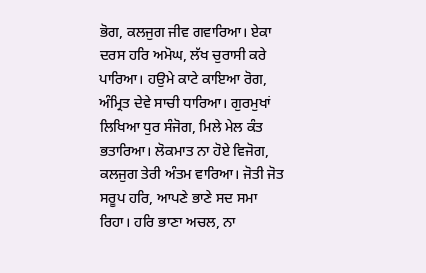ਭੋਗ, ਕਲਜੁਗ ਜੀਵ ਗਵਾਰਿਆ। ਏਕਾ ਦਰਸ ਹਰਿ ਅਮੋਘ, ਲੱਖ ਚੁਰਾਸੀ ਕਰੇ ਪਾਰਿਆ। ਹਉਮੇ ਕਾਟੇ ਕਾਇਆ ਰੋਗ, ਅੰਮ੍ਰਿਤ ਦੇਵੇ ਸਾਚੀ ਧਾਰਿਆ। ਗੁਰਮੁਖਾਂ ਲਿਖਿਆ ਧੁਰ ਸੰਜੋਗ, ਮਿਲੇ ਮੇਲ ਕੰਤ ਭਤਾਰਿਆ। ਲੋਕਮਾਤ ਨਾ ਹੋਏ ਵਿਜੋਗ, ਕਲਜੁਗ ਤੇਰੀ ਅੰਤਮ ਵਾਰਿਆ। ਜੋਤੀ ਜੋਤ ਸਰੂਪ ਹਰਿ, ਆਪਣੇ ਭਾਣੇ ਸਦ ਸਮਾ ਰਿਹਾ। ਹਰਿ ਭਾਣਾ ਅਚਲ, ਨਾ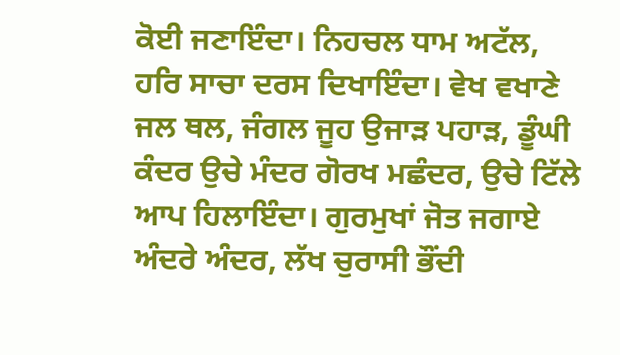ਕੋਈ ਜਣਾਇੰਦਾ। ਨਿਹਚਲ ਧਾਮ ਅਟੱਲ, ਹਰਿ ਸਾਚਾ ਦਰਸ ਦਿਖਾਇੰਦਾ। ਵੇਖ ਵਖਾਣੇ ਜਲ ਥਲ, ਜੰਗਲ ਜੂਹ ਉਜਾੜ ਪਹਾੜ, ਡੂੰਘੀ ਕੰਦਰ ਉਚੇ ਮੰਦਰ ਗੋਰਖ ਮਛੰਦਰ, ਉਚੇ ਟਿੱਲੇ ਆਪ ਹਿਲਾਇੰਦਾ। ਗੁਰਮੁਖਾਂ ਜੋਤ ਜਗਾਏ ਅੰਦਰੇ ਅੰਦਰ, ਲੱਖ ਚੁਰਾਸੀ ਭੌਂਦੀ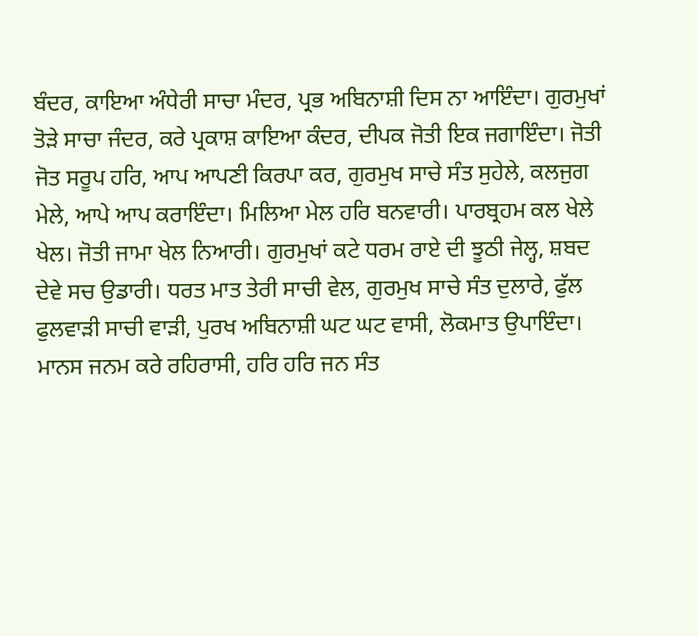ਬੰਦਰ, ਕਾਇਆ ਅੰਧੇਰੀ ਸਾਚਾ ਮੰਦਰ, ਪ੍ਰਭ ਅਬਿਨਾਸ਼ੀ ਦਿਸ ਨਾ ਆਇੰਦਾ। ਗੁਰਮੁਖਾਂ ਤੋੜੇ ਸਾਚਾ ਜੰਦਰ, ਕਰੇ ਪ੍ਰਕਾਸ਼ ਕਾਇਆ ਕੰਦਰ, ਦੀਪਕ ਜੋਤੀ ਇਕ ਜਗਾਇੰਦਾ। ਜੋਤੀ ਜੋਤ ਸਰੂਪ ਹਰਿ, ਆਪ ਆਪਣੀ ਕਿਰਪਾ ਕਰ, ਗੁਰਮੁਖ ਸਾਚੇ ਸੰਤ ਸੁਹੇਲੇ, ਕਲਜੁਗ ਮੇਲੇ, ਆਪੇ ਆਪ ਕਰਾਇੰਦਾ। ਮਿਲਿਆ ਮੇਲ ਹਰਿ ਬਨਵਾਰੀ। ਪਾਰਬ੍ਰਹਮ ਕਲ ਖੇਲੇ ਖੇਲ। ਜੋਤੀ ਜਾਮਾ ਖੇਲ ਨਿਆਰੀ। ਗੁਰਮੁਖਾਂ ਕਟੇ ਧਰਮ ਰਾਏ ਦੀ ਝੂਠੀ ਜੇਲ੍ਹ, ਸ਼ਬਦ ਦੇਵੇ ਸਚ ਉਡਾਰੀ। ਧਰਤ ਮਾਤ ਤੇਰੀ ਸਾਚੀ ਵੇਲ, ਗੁਰਮੁਖ ਸਾਚੇ ਸੰਤ ਦੁਲਾਰੇ, ਫੁੱਲ ਫੁਲਵਾੜੀ ਸਾਚੀ ਵਾੜੀ, ਪੁਰਖ ਅਬਿਨਾਸ਼ੀ ਘਟ ਘਟ ਵਾਸੀ, ਲੋਕਮਾਤ ਉਪਾਇੰਦਾ। ਮਾਨਸ ਜਨਮ ਕਰੇ ਰਹਿਰਾਸੀ, ਹਰਿ ਹਰਿ ਜਨ ਸੰਤ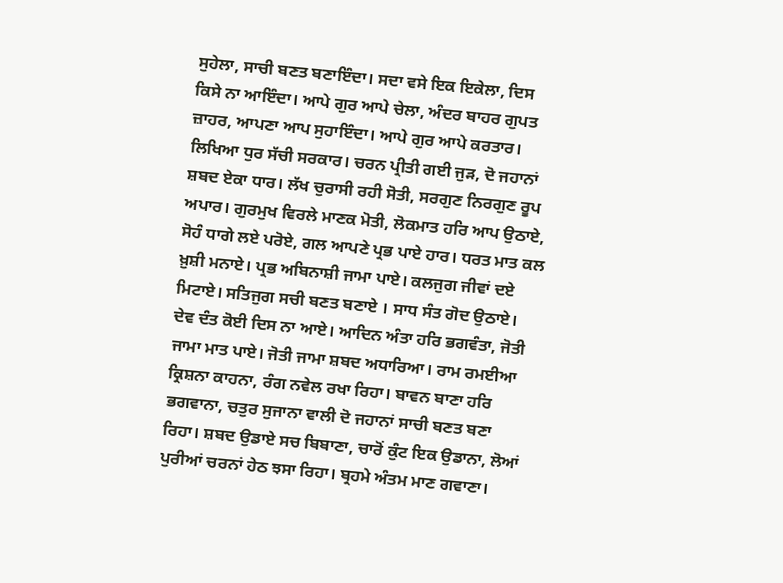ਸੁਹੇਲਾ, ਸਾਚੀ ਬਣਤ ਬਣਾਇੰਦਾ। ਸਦਾ ਵਸੇ ਇਕ ਇਕੇਲਾ, ਦਿਸ ਕਿਸੇ ਨਾ ਆਇੰਦਾ। ਆਪੇ ਗੁਰ ਆਪੇ ਚੇਲਾ, ਅੰਦਰ ਬਾਹਰ ਗੁਪਤ ਜ਼ਾਹਰ, ਆਪਣਾ ਆਪ ਸੁਹਾਇੰਦਾ। ਆਪੇ ਗੁਰ ਆਪੇ ਕਰਤਾਰ। ਲਿਖਿਆ ਧੁਰ ਸੱਚੀ ਸਰਕਾਰ। ਚਰਨ ਪ੍ਰੀਤੀ ਗਈ ਜੁੜ, ਦੋ ਜਹਾਨਾਂ ਸ਼ਬਦ ਏਕਾ ਧਾਰ। ਲੱਖ ਚੁਰਾਸੀ ਰਹੀ ਸੋਤੀ, ਸਰਗੁਣ ਨਿਰਗੁਣ ਰੂਪ ਅਪਾਰ। ਗੁਰਮੁਖ ਵਿਰਲੇ ਮਾਣਕ ਮੋਤੀ, ਲੋਕਮਾਤ ਹਰਿ ਆਪ ਉਠਾਏ, ਸੋਹੰ ਧਾਗੇ ਲਏ ਪਰੋਏ, ਗਲ ਆਪਣੇ ਪ੍ਰਭ ਪਾਏ ਹਾਰ। ਧਰਤ ਮਾਤ ਕਲ ਖ਼ੁਸ਼ੀ ਮਨਾਏ। ਪ੍ਰਭ ਅਬਿਨਾਸ਼ੀ ਜਾਮਾ ਪਾਏ। ਕਲਜੁਗ ਜੀਵਾਂ ਦਏ ਮਿਟਾਏ। ਸਤਿਜੁਗ ਸਚੀ ਬਣਤ ਬਣਾਏ । ਸਾਧ ਸੰਤ ਗੋਦ ਉਠਾਏ। ਦੇਵ ਦੰਤ ਕੋਈ ਦਿਸ ਨਾ ਆਏ। ਆਦਿਨ ਅੰਤਾ ਹਰਿ ਭਗਵੰਤਾ, ਜੋਤੀ ਜਾਮਾ ਮਾਤ ਪਾਏ। ਜੋਤੀ ਜਾਮਾ ਸ਼ਬਦ ਅਧਾਰਿਆ। ਰਾਮ ਰਮਈਆ ਕ੍ਰਿਸ਼ਨਾ ਕਾਹਨਾ, ਰੰਗ ਨਵੇਲ ਰਖਾ ਰਿਹਾ। ਬਾਵਨ ਬਾਣਾ ਹਰਿ ਭਗਵਾਨਾ, ਚਤੁਰ ਸੁਜਾਨਾ ਵਾਲੀ ਦੋ ਜਹਾਨਾਂ ਸਾਚੀ ਬਣਤ ਬਣਾ ਰਿਹਾ। ਸ਼ਬਦ ਉਡਾਏ ਸਚ ਬਿਬਾਣਾ, ਚਾਰੋਂ ਕੁੰਟ ਇਕ ਉਡਾਨਾ, ਲੋਆਂ ਪੁਰੀਆਂ ਚਰਨਾਂ ਹੇਠ ਝਸਾ ਰਿਹਾ। ਬ੍ਰਹਮੇ ਅੰਤਮ ਮਾਣ ਗਵਾਣਾ।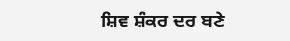ਸ਼ਿਵ ਸ਼ੰਕਰ ਦਰ ਬਣੇ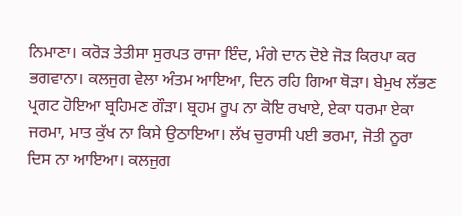ਨਿਮਾਣਾ। ਕਰੋੜ ਤੇਤੀਸਾ ਸੁਰਪਤ ਰਾਜਾ ਇੰਦ, ਮੰਗੇ ਦਾਨ ਦੋਏ ਜੋੜ ਕਿਰਪਾ ਕਰ ਭਗਵਾਨਾ। ਕਲਜੁਗ ਵੇਲਾ ਅੰਤਮ ਆਇਆ, ਦਿਨ ਰਹਿ ਗਿਆ ਥੋੜਾ। ਬੇਮੁਖ ਲੱਭਣ ਪ੍ਰਗਟ ਹੋਇਆ ਬ੍ਰਹਿਮਣ ਗੌੜਾ। ਬ੍ਰਹਮ ਰੂਪ ਨਾ ਕੋਇ ਰਖਾਏ, ਏਕਾ ਧਰਮਾ ਏਕਾ ਜਰਮਾ, ਮਾਤ ਕੁੱਖ ਨਾ ਕਿਸੇ ਉਠਾਇਆ। ਲੱਖ ਚੁਰਾਸੀ ਪਈ ਭਰਮਾ, ਜੋਤੀ ਨੂਰਾ ਦਿਸ ਨਾ ਆਇਆ। ਕਲਜੁਗ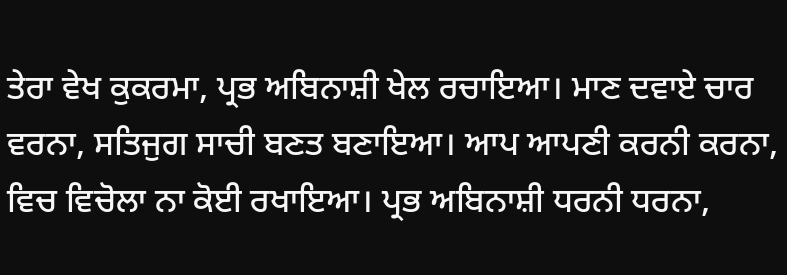ਤੇਰਾ ਵੇਖ ਕੁਕਰਮਾ, ਪ੍ਰਭ ਅਬਿਨਾਸ਼ੀ ਖੇਲ ਰਚਾਇਆ। ਮਾਣ ਦਵਾਏ ਚਾਰ ਵਰਨਾ, ਸਤਿਜੁਗ ਸਾਚੀ ਬਣਤ ਬਣਾਇਆ। ਆਪ ਆਪਣੀ ਕਰਨੀ ਕਰਨਾ, ਵਿਚ ਵਿਚੋਲਾ ਨਾ ਕੋਈ ਰਖਾਇਆ। ਪ੍ਰਭ ਅਬਿਨਾਸ਼ੀ ਧਰਨੀ ਧਰਨਾ,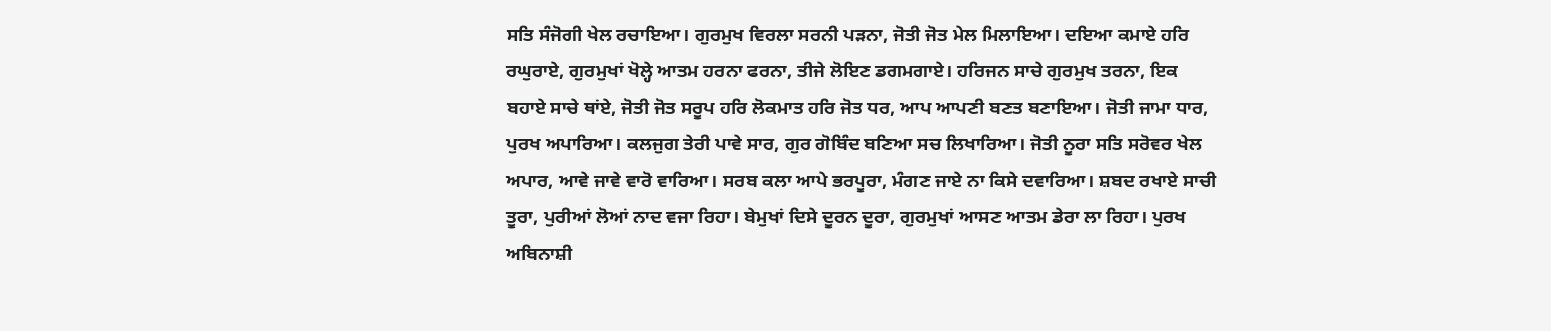ਸਤਿ ਸੰਜੋਗੀ ਖੇਲ ਰਚਾਇਆ। ਗੁਰਮੁਖ ਵਿਰਲਾ ਸਰਨੀ ਪੜਨਾ, ਜੋਤੀ ਜੋਤ ਮੇਲ ਮਿਲਾਇਆ। ਦਇਆ ਕਮਾਏ ਹਰਿ ਰਘੁਰਾਏ, ਗੁਰਮੁਖਾਂ ਖੋਲ੍ਹੇ ਆਤਮ ਹਰਨਾ ਫਰਨਾ, ਤੀਜੇ ਲੋਇਣ ਡਗਮਗਾਏ। ਹਰਿਜਨ ਸਾਚੇ ਗੁਰਮੁਖ ਤਰਨਾ, ਇਕ ਬਹਾਏ ਸਾਚੇ ਥਾਂਏ, ਜੋਤੀ ਜੋਤ ਸਰੂਪ ਹਰਿ ਲੋਕਮਾਤ ਹਰਿ ਜੋਤ ਧਰ, ਆਪ ਆਪਣੀ ਬਣਤ ਬਣਾਇਆ। ਜੋਤੀ ਜਾਮਾ ਧਾਰ, ਪੁਰਖ ਅਪਾਰਿਆ। ਕਲਜੁਗ ਤੇਰੀ ਪਾਵੇ ਸਾਰ, ਗੁਰ ਗੋਬਿੰਦ ਬਣਿਆ ਸਚ ਲਿਖਾਰਿਆ। ਜੋਤੀ ਨੂਰਾ ਸਤਿ ਸਰੋਵਰ ਖੇਲ ਅਪਾਰ, ਆਵੇ ਜਾਵੇ ਵਾਰੋ ਵਾਰਿਆ। ਸਰਬ ਕਲਾ ਆਪੇ ਭਰਪੂਰਾ, ਮੰਗਣ ਜਾਏ ਨਾ ਕਿਸੇ ਦਵਾਰਿਆ। ਸ਼ਬਦ ਰਖਾਏ ਸਾਚੀ ਤੂਰਾ, ਪੁਰੀਆਂ ਲੋਆਂ ਨਾਦ ਵਜਾ ਰਿਹਾ। ਬੇਮੁਖਾਂ ਦਿਸੇ ਦੂਰਨ ਦੂਰਾ, ਗੁਰਮੁਖਾਂ ਆਸਣ ਆਤਮ ਡੇਰਾ ਲਾ ਰਿਹਾ। ਪੁਰਖ ਅਬਿਨਾਸ਼ੀ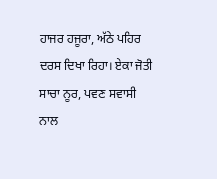ਹਾਜਰ ਹਜੂਰਾ, ਅੱਠੇ ਪਹਿਰ ਦਰਸ ਦਿਖਾ ਰਿਹਾ। ਏਕਾ ਜੋਤੀ ਸਾਚਾ ਨੂਰ, ਪਵਣ ਸਵਾਸੀ ਨਾਲ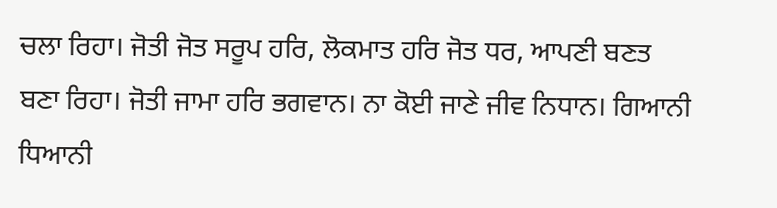ਚਲਾ ਰਿਹਾ। ਜੋਤੀ ਜੋਤ ਸਰੂਪ ਹਰਿ, ਲੋਕਮਾਤ ਹਰਿ ਜੋਤ ਧਰ, ਆਪਣੀ ਬਣਤ ਬਣਾ ਰਿਹਾ। ਜੋਤੀ ਜਾਮਾ ਹਰਿ ਭਗਵਾਨ। ਨਾ ਕੋਈ ਜਾਣੇ ਜੀਵ ਨਿਧਾਨ। ਗਿਆਨੀ ਧਿਆਨੀ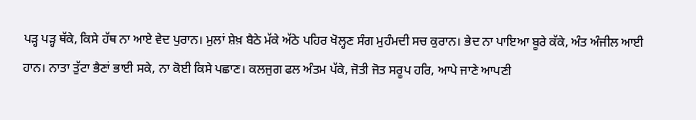ਪੜ੍ਹ ਪੜ੍ਹ ਥੱਕੇ, ਕਿਸੇ ਹੱਥ ਨਾ ਆਏ ਵੇਦ ਪੁਰਾਨ। ਮੁਲਾਂ ਸ਼ੇਖ਼ ਬੈਠੇ ਮੱਕੇ ਅੱਠੇ ਪਹਿਰ ਖੋਲ੍ਹਣ ਸੰਗ ਮੁਹੰਮਦੀ ਸਚ ਕੁਰਾਨ। ਭੇਦ ਨਾ ਪਾਇਆ ਬੂਰੇ ਕੱਕੇ, ਅੰਤ ਅੰਜੀਲ ਆਈ ਹਾਨ। ਨਾਤਾ ਤੁੱਟਾ ਭੈਣਾਂ ਭਾਈ ਸਕੇ, ਨਾ ਕੋਈ ਕਿਸੇ ਪਛਾਣ। ਕਲਜੁਗ ਫਲ ਅੰਤਮ ਪੱਕੇ, ਜੋਤੀ ਜੋਤ ਸਰੂਪ ਹਰਿ, ਆਪੇ ਜਾਣੇ ਆਪਣੀ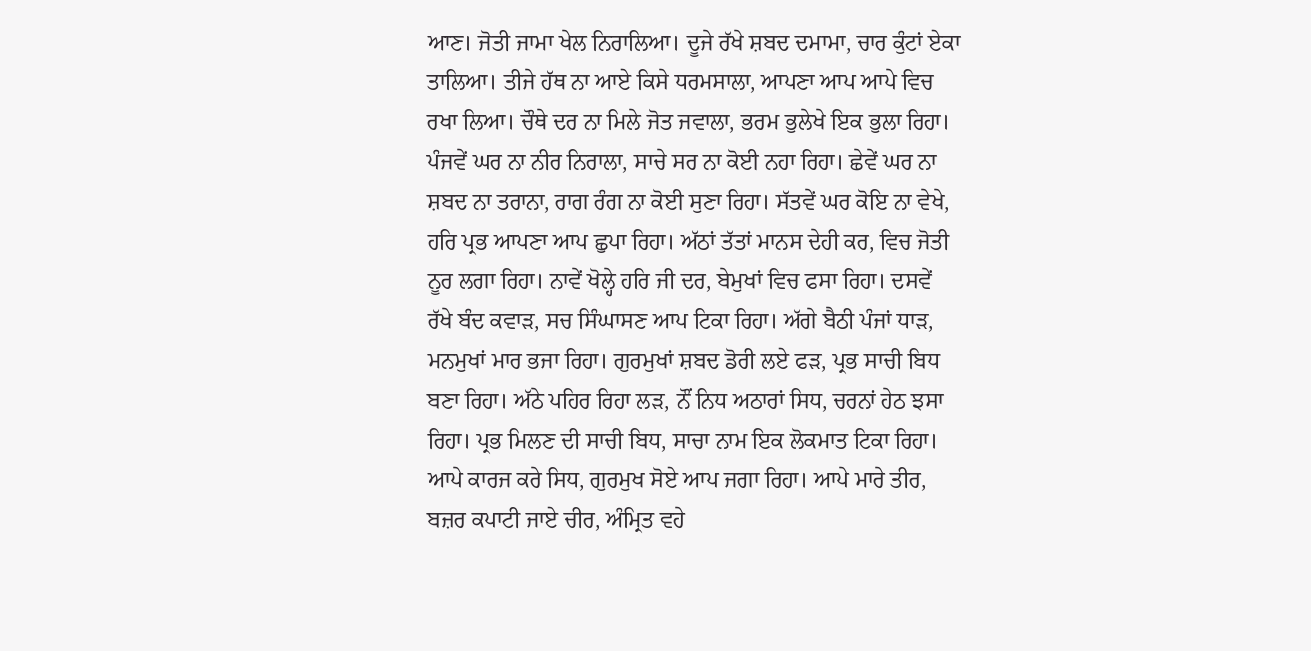ਆਣ। ਜੋਤੀ ਜਾਮਾ ਖੇਲ ਨਿਰਾਲਿਆ। ਦੂਜੇ ਰੱਖੇ ਸ਼ਬਦ ਦਮਾਮਾ, ਚਾਰ ਕੁੰਟਾਂ ਏਕਾ ਤਾਲਿਆ। ਤੀਜੇ ਹੱਥ ਨਾ ਆਏ ਕਿਸੇ ਧਰਮਸਾਲਾ, ਆਪਣਾ ਆਪ ਆਪੇ ਵਿਚ ਰਖਾ ਲਿਆ। ਚੌਥੇ ਦਰ ਨਾ ਮਿਲੇ ਜੋਤ ਜਵਾਲਾ, ਭਰਮ ਭੁਲੇਖੇ ਇਕ ਭੁਲਾ ਰਿਹਾ। ਪੰਜਵੇਂ ਘਰ ਨਾ ਨੀਰ ਨਿਰਾਲਾ, ਸਾਚੇ ਸਰ ਨਾ ਕੋਈ ਨਹਾ ਰਿਹਾ। ਛੇਵੇਂ ਘਰ ਨਾ ਸ਼ਬਦ ਨਾ ਤਰਾਨਾ, ਰਾਗ ਰੰਗ ਨਾ ਕੋਈ ਸੁਣਾ ਰਿਹਾ। ਸੱਤਵੇਂ ਘਰ ਕੋਇ ਨਾ ਵੇਖੇ, ਹਰਿ ਪ੍ਰਭ ਆਪਣਾ ਆਪ ਛੁਪਾ ਰਿਹਾ। ਅੱਠਾਂ ਤੱਤਾਂ ਮਾਨਸ ਦੇਹੀ ਕਰ, ਵਿਚ ਜੋਤੀ ਨੂਰ ਲਗਾ ਰਿਹਾ। ਨਾਵੇਂ ਖੋਲ੍ਹੇ ਹਰਿ ਜੀ ਦਰ, ਬੇਮੁਖਾਂ ਵਿਚ ਫਸਾ ਰਿਹਾ। ਦਸਵੇਂ ਰੱਖੇ ਬੰਦ ਕਵਾੜ, ਸਚ ਸਿੰਘਾਸਣ ਆਪ ਟਿਕਾ ਰਿਹਾ। ਅੱਗੇ ਬੈਠੀ ਪੰਜਾਂ ਧਾੜ, ਮਨਮੁਖਾਂ ਮਾਰ ਭਜਾ ਰਿਹਾ। ਗੁਰਮੁਖਾਂ ਸ਼ਬਦ ਡੋਰੀ ਲਏ ਫੜ, ਪ੍ਰਭ ਸਾਚੀ ਬਿਧ ਬਣਾ ਰਿਹਾ। ਅੱਠੇ ਪਹਿਰ ਰਿਹਾ ਲੜ, ਨੌਂ ਨਿਧ ਅਠਾਰਾਂ ਸਿਧ, ਚਰਨਾਂ ਹੇਠ ਝਸਾ ਰਿਹਾ। ਪ੍ਰਭ ਮਿਲਣ ਦੀ ਸਾਚੀ ਬਿਧ, ਸਾਚਾ ਨਾਮ ਇਕ ਲੋਕਮਾਤ ਟਿਕਾ ਰਿਹਾ। ਆਪੇ ਕਾਰਜ ਕਰੇ ਸਿਧ, ਗੁਰਮੁਖ ਸੋਏ ਆਪ ਜਗਾ ਰਿਹਾ। ਆਪੇ ਮਾਰੇ ਤੀਰ, ਬਜ਼ਰ ਕਪਾਟੀ ਜਾਏ ਚੀਰ, ਅੰਮ੍ਰਿਤ ਵਹੇ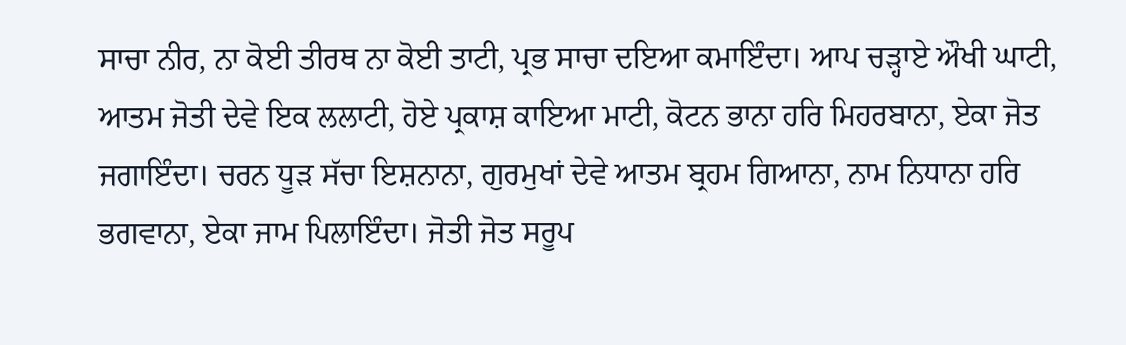ਸਾਚਾ ਨੀਰ, ਨਾ ਕੋਈ ਤੀਰਥ ਨਾ ਕੋਈ ਤਾਟੀ, ਪ੍ਰਭ ਸਾਚਾ ਦਇਆ ਕਮਾਇੰਦਾ। ਆਪ ਚੜ੍ਹਾਏ ਔਖੀ ਘਾਟੀ, ਆਤਮ ਜੋਤੀ ਦੇਵੇ ਇਕ ਲਲਾਟੀ, ਹੋਏ ਪ੍ਰਕਾਸ਼ ਕਾਇਆ ਮਾਟੀ, ਕੋਟਨ ਭਾਨਾ ਹਰਿ ਮਿਹਰਬਾਨਾ, ਏਕਾ ਜੋਤ ਜਗਾਇੰਦਾ। ਚਰਨ ਧੂੜ ਸੱਚਾ ਇਸ਼ਨਾਨਾ, ਗੁਰਮੁਖਾਂ ਦੇਵੇ ਆਤਮ ਬ੍ਰਹਮ ਗਿਆਨਾ, ਨਾਮ ਨਿਧਾਨਾ ਹਰਿ ਭਗਵਾਨਾ, ਏਕਾ ਜਾਮ ਪਿਲਾਇੰਦਾ। ਜੋਤੀ ਜੋਤ ਸਰੂਪ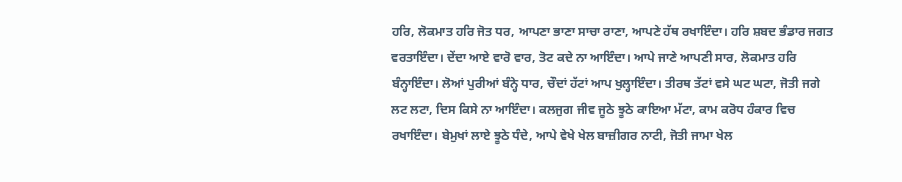ਹਰਿ, ਲੋਕਮਾਤ ਹਰਿ ਜੋਤ ਧਰ, ਆਪਣਾ ਭਾਣਾ ਸਾਚਾ ਰਾਣਾ, ਆਪਣੇ ਹੱਥ ਰਖਾਇੰਦਾ। ਹਰਿ ਸ਼ਬਦ ਭੰਡਾਰ ਜਗਤ ਵਰਤਾਇੰਦਾ। ਦੇਂਦਾ ਆਏ ਵਾਰੋ ਵਾਰ, ਤੋਟ ਕਦੇ ਨਾ ਆਇੰਦਾ। ਆਪੇ ਜਾਣੇ ਆਪਣੀ ਸਾਰ, ਲੋਕਮਾਤ ਹਰਿ ਬੰਨ੍ਹਾਇੰਦਾ। ਲੋਆਂ ਪੁਰੀਆਂ ਬੰਨ੍ਹੇ ਧਾਰ, ਚੌਦਾਂ ਹੱਟਾਂ ਆਪ ਖੁਲ੍ਹਾਇੰਦਾ। ਤੀਰਥ ਤੱਟਾਂ ਵਸੇ ਘਟ ਘਟਾ, ਜੋਤੀ ਜਗੇ ਲਟ ਲਟਾ, ਦਿਸ ਕਿਸੇ ਨਾ ਆਇੰਦਾ। ਕਲਜੁਗ ਜੀਵ ਜੂਠੇ ਝੂਠੇ ਕਾਇਆ ਮੱਟਾ, ਕਾਮ ਕਰੋਧ ਹੰਕਾਰ ਵਿਚ ਰਖਾਇੰਦਾ। ਬੇਮੁਖਾਂ ਲਾਏ ਝੂਠੇ ਧੰਦੇ, ਆਪੇ ਵੇਖੇ ਖੇਲ ਬਾਜ਼ੀਗਰ ਨਾਟੀ, ਜੋਤੀ ਜਾਮਾ ਖੇਲ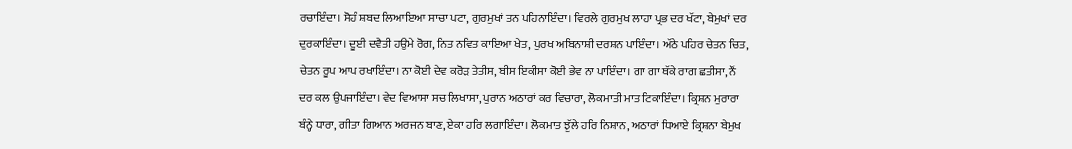ਰਚਾਇੰਦਾ। ਸੋਹੰ ਸ਼ਬਦ ਲਿਆਇਆ ਸਾਚਾ ਪਟਾ, ਗੁਰਮੁਖਾਂ ਤਨ ਪਹਿਨਾਇੰਦਾ। ਵਿਰਲੇ ਗੁਰਮੁਖ ਲਾਹਾ ਪ੍ਰਭ ਦਰ ਖੱਟਾ, ਬੇਮੁਖਾਂ ਦਰ ਦੁਰਕਾਇੰਦਾ। ਦੂਈ ਦਵੈਤੀ ਹਉਮੇ ਰੋਗ, ਨਿਤ ਨਵਿਤ ਕਾਇਆ ਖੇਤ, ਪੁਰਖ ਅਬਿਨਾਸ਼ੀ ਦਰਸ਼ਨ ਪਾਇੰਦਾ। ਅੱਠੇ ਪਹਿਰ ਚੇਤਨ ਚਿਤ, ਚੇਤਨ ਰੂਪ ਆਪ ਰਖਾਇੰਦਾ। ਨਾ ਕੋਈ ਦੇਵ ਕਰੋੜ ਤੇਤੀਸ, ਬੀਸ ਇਕੀਸਾ ਕੋਈ ਭੇਵ ਨਾ ਪਾਇੰਦਾ। ਗਾ ਗਾ ਥੱਕੇ ਰਾਗ ਛਤੀਸਾ, ਨੌਂ ਦਰ ਕਲ ਉਪਜਾਇੰਦਾ। ਵੇਦ ਵਿਆਸਾ ਸਚ ਲਿਖਾਸਾ, ਪੁਰਾਨ ਅਠਾਰਾਂ ਕਰ ਵਿਚਾਰਾ, ਲੋਕਮਾਤੀ ਮਾਤ ਟਿਕਾਇੰਦਾ। ਕ੍ਰਿਸ਼ਨ ਮੁਰਾਰਾ ਬੰਨ੍ਹੇ ਧਾਰਾ, ਗੀਤਾ ਗਿਆਨ ਅਰਜਨ ਬਾਣ, ਏਕਾ ਹਰਿ ਲਗਾਇੰਦਾ। ਲੋਕਮਾਤ ਝੁੱਲੇ ਹਰਿ ਨਿਸ਼ਾਨ, ਅਠਾਰਾਂ ਧਿਆਏ ਕ੍ਰਿਸ਼ਨਾ ਬੇਮੁਖ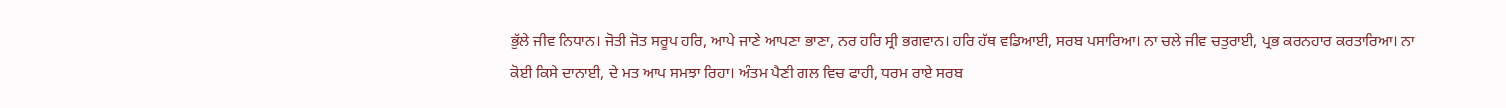ਭੁੱਲੇ ਜੀਵ ਨਿਧਾਨ। ਜੋਤੀ ਜੋਤ ਸਰੂਪ ਹਰਿ, ਆਪੇ ਜਾਣੇ ਆਪਣਾ ਭਾਣਾ, ਨਰ ਹਰਿ ਸ੍ਰੀ ਭਗਵਾਨ। ਹਰਿ ਹੱਥ ਵਡਿਆਈ, ਸਰਬ ਪਸਾਰਿਆ। ਨਾ ਚਲੇ ਜੀਵ ਚਤੁਰਾਈ, ਪ੍ਰਭ ਕਰਨਹਾਰ ਕਰਤਾਰਿਆ। ਨਾ ਕੋਈ ਕਿਸੇ ਦਾਨਾਈ, ਦੇ ਮਤ ਆਪ ਸਮਝਾ ਰਿਹਾ। ਅੰਤਮ ਪੈਣੀ ਗਲ ਵਿਚ ਫਾਹੀ, ਧਰਮ ਰਾਏ ਸਰਬ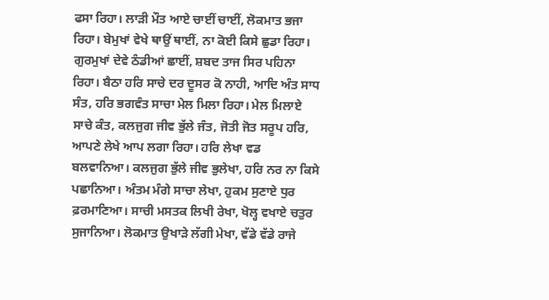ਫਸਾ ਰਿਹਾ। ਲਾੜੀ ਮੌਤ ਆਏ ਚਾਈਂ ਚਾਈਂ, ਲੋਕਮਾਤ ਭਜਾ ਰਿਹਾ। ਬੇਮੁਖਾਂ ਵੇਖੇ ਥਾਉਂ ਥਾਈਂ, ਨਾ ਕੋਈ ਕਿਸੇ ਛੁਡਾ ਰਿਹਾ। ਗੁਰਮੁਖਾਂ ਦੇਵੇ ਠੰਡੀਆਂ ਛਾਈਂ, ਸ਼ਬਦ ਤਾਜ ਸਿਰ ਪਹਿਨਾ ਰਿਹਾ। ਬੈਠਾ ਹਰਿ ਸਾਚੇ ਦਰ ਦੂਸਰ ਕੋ ਨਾਹੀ, ਆਦਿ ਅੰਤ ਸਾਧ ਸੰਤ, ਹਰਿ ਭਗਵੰਤ ਸਾਚਾ ਮੇਲ ਮਿਲਾ ਰਿਹਾ। ਮੇਲ ਮਿਲਾਏ ਸਾਚੇ ਕੰਤ, ਕਲਜੁਗ ਜੀਵ ਭੁੱਲੇ ਜੰਤ, ਜੋਤੀ ਜੋਤ ਸਰੂਪ ਹਰਿ, ਆਪਣੇ ਲੇਖੇ ਆਪ ਲਗਾ ਰਿਹਾ। ਹਰਿ ਲੇਖਾ ਵਡ ਬਲਵਾਨਿਆ। ਕਲਜੁਗ ਭੁੱਲੇ ਜੀਵ ਭੁਲੇਖਾ, ਹਰਿ ਨਰ ਨਾ ਕਿਸੇ ਪਛਾਨਿਆ। ਅੰਤਮ ਮੰਗੇ ਸਾਚਾ ਲੇਖਾ, ਹੁਕਮ ਸੁਣਾਏ ਧੁਰ ਫ਼ਰਮਾਣਿਆ। ਸਾਚੀ ਮਸਤਕ ਲਿਖੀ ਰੇਖਾ, ਖੋਲ੍ਹ ਵਖਾਏ ਚਤੁਰ ਸੁਜਾਨਿਆ। ਲੋਕਮਾਤ ਉਖਾੜੇ ਲੱਗੀ ਮੇਖਾ, ਵੱਡੇ ਵੱਡੇ ਰਾਜੇ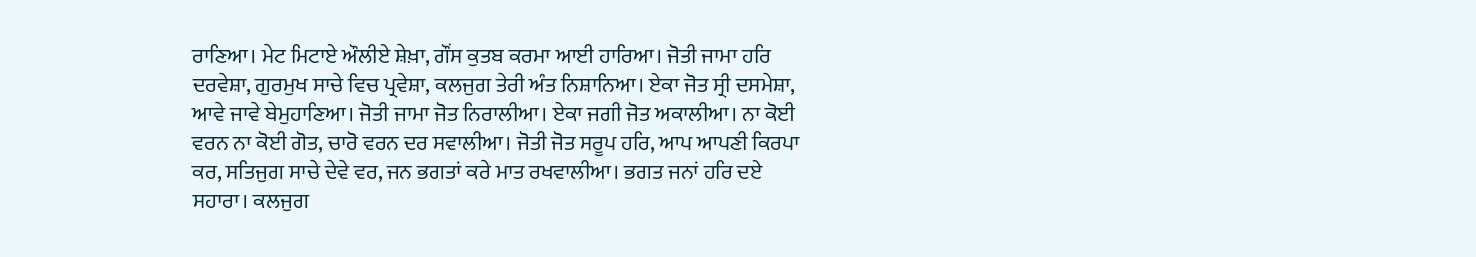ਰਾਣਿਆ। ਮੇਟ ਮਿਟਾਏ ਔਲੀਏ ਸ਼ੇਖ਼ਾ, ਗੌਂਸ ਕੁਤਬ ਕਰਮਾ ਆਈ ਹਾਰਿਆ। ਜੋਤੀ ਜਾਮਾ ਹਰਿ ਦਰਵੇਸ਼ਾ, ਗੁਰਮੁਖ ਸਾਚੇ ਵਿਚ ਪ੍ਰਵੇਸ਼ਾ, ਕਲਜੁਗ ਤੇਰੀ ਅੰਤ ਨਿਸ਼ਾਨਿਆ। ਏਕਾ ਜੋਤ ਸ੍ਰੀ ਦਸਮੇਸ਼ਾ, ਆਵੇ ਜਾਵੇ ਬੇਮੁਹਾਣਿਆ। ਜੋਤੀ ਜਾਮਾ ਜੋਤ ਨਿਰਾਲੀਆ। ਏਕਾ ਜਗੀ ਜੋਤ ਅਕਾਲੀਆ। ਨਾ ਕੋਈ ਵਰਨ ਨਾ ਕੋਈ ਗੋਤ, ਚਾਰੋ ਵਰਨ ਦਰ ਸਵਾਲੀਆ। ਜੋਤੀ ਜੋਤ ਸਰੂਪ ਹਰਿ, ਆਪ ਆਪਣੀ ਕਿਰਪਾ ਕਰ, ਸਤਿਜੁਗ ਸਾਚੇ ਦੇਵੇ ਵਰ, ਜਨ ਭਗਤਾਂ ਕਰੇ ਮਾਤ ਰਖਵਾਲੀਆ। ਭਗਤ ਜਨਾਂ ਹਰਿ ਦਏ ਸਹਾਰਾ। ਕਲਜੁਗ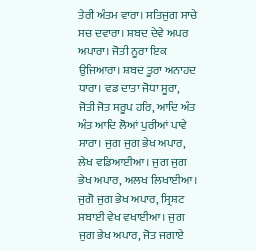ਤੇਰੀ ਅੰਤਮ ਵਾਰਾ। ਸਤਿਜੁਗ ਸਾਚੇ ਸਚ ਦਵਾਰਾ। ਸ਼ਬਦ ਦੇਵੇ ਅਪਰ ਅਪਾਰਾ। ਜੋਤੀ ਨੂਰਾ ਇਕ ਉਜਿਆਰਾ। ਸ਼ਬਦ ਤੂਰਾ ਅਨਾਹਦ ਧਾਰਾ। ਵਡ ਦਾਤਾ ਜੋਧਾ ਸੂਰਾ, ਜੋਤੀ ਜੋਤ ਸਰੂਪ ਹਰਿ, ਆਦਿ ਅੰਤ ਅੰਤ ਆਦਿ ਲੋਆਂ ਪੁਰੀਆਂ ਪਾਵੇ ਸਾਰਾ। ਜੁਗ ਜੁਗ ਭੇਖ ਅਪਾਰ, ਲੇਖ ਵਡਿਆਈਆ। ਜੁਗ ਜੁਗ ਭੇਖ ਅਪਾਰ, ਅਲਖ ਲਿਖਾਈਆ। ਜੁਗੋ ਜੁਗ ਭੇਖ ਅਪਾਰ, ਸ੍ਰਿਸ਼ਟ ਸਬਾਈ ਵੇਖ ਵਖਾਈਆ। ਜੁਗ ਜੁਗ ਭੇਖ ਅਪਾਰ, ਜੋਤ ਜਗਾਏ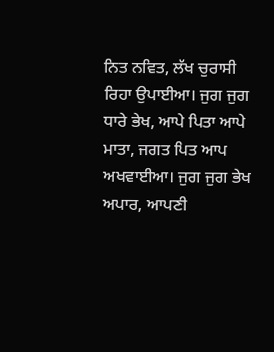ਨਿਤ ਨਵਿਤ, ਲੱਖ ਚੁਰਾਸੀ ਰਿਹਾ ਉਪਾਈਆ। ਜੁਗ ਜੁਗ ਧਾਰੇ ਭੇਖ, ਆਪੇ ਪਿਤਾ ਆਪੇ ਮਾਤਾ, ਜਗਤ ਪਿਤ ਆਪ ਅਖਵਾਈਆ। ਜੁਗ ਜੁਗ ਭੇਖ ਅਪਾਰ, ਆਪਣੀ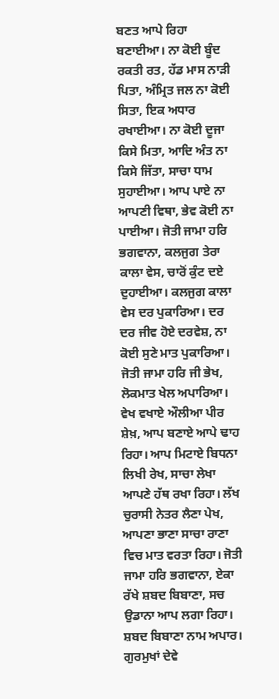ਬਣਤ ਆਪੇ ਰਿਹਾ ਬਣਾਈਆ। ਨਾ ਕੋਈ ਬੂੰਦ ਰਕਤੀ ਰਤ, ਹੱਡ ਮਾਸ ਨਾੜੀ ਪਿਤਾ, ਅੰਮ੍ਰਿਤ ਜਲ ਨਾ ਕੋਈ ਸਿਤਾ, ਇਕ ਅਧਾਰ ਰਖਾਈਆ। ਨਾ ਕੋਈ ਦੂਜਾ ਕਿਸੇ ਮਿਤਾ, ਆਦਿ ਅੰਤ ਨਾ ਕਿਸੇ ਜਿੱਤਾ, ਸਾਚਾ ਧਾਮ ਸੁਹਾਈਆ। ਆਪ ਪਾਏ ਨਾ ਆਪਣੀ ਵਿਥਾ, ਭੇਵ ਕੋਈ ਨਾ ਪਾਈਆ। ਜੋਤੀ ਜਾਮਾ ਹਰਿ ਭਗਵਾਨਾ, ਕਲਜੁਗ ਤੇਰਾ ਕਾਲਾ ਵੇਸ, ਚਾਰੋਂ ਕੁੰਟ ਦਏ ਦੁਹਾਈਆ। ਕਲਜੁਗ ਕਾਲਾ ਵੇਸ ਦਰ ਪੁਕਾਰਿਆ। ਦਰ ਦਰ ਜੀਵ ਹੋਏ ਦਰਵੇਸ਼, ਨਾ ਕੋਈ ਸੁਣੇ ਮਾਤ ਪੁਕਾਰਿਆ। ਜੋਤੀ ਜਾਮਾ ਹਰਿ ਜੀ ਭੇਖ, ਲੋਕਮਾਤ ਖੇਲ ਅਪਾਰਿਆ। ਵੇਖ ਵਖਾਏ ਔਲੀਆ ਪੀਰ ਸ਼ੇਖ਼, ਆਪ ਬਣਾਏ ਆਪੇ ਢਾਹ ਰਿਹਾ। ਆਪ ਮਿਟਾਏ ਬਿਧਨਾ ਲਿਖੀ ਰੇਖ, ਸਾਚਾ ਲੇਖਾ ਆਪਣੇ ਹੱਥ ਰਖਾ ਰਿਹਾ। ਲੱਖ ਚੁਰਾਸੀ ਨੇਤਰ ਲੈਣਾ ਪੇਖ, ਆਪਣਾ ਭਾਣਾ ਸਾਚਾ ਰਾਣਾ ਵਿਚ ਮਾਤ ਵਰਤਾ ਰਿਹਾ। ਜੋਤੀ ਜਾਮਾ ਹਰਿ ਭਗਵਾਨਾ, ਏਕਾ ਰੱਖੇ ਸ਼ਬਦ ਬਿਬਾਣਾ, ਸਚ ਉਡਾਨਾ ਆਪ ਲਗਾ ਰਿਹਾ। ਸ਼ਬਦ ਬਿਬਾਣਾ ਨਾਮ ਅਪਾਰ। ਗੁਰਮੁਖਾਂ ਦੇਵੇ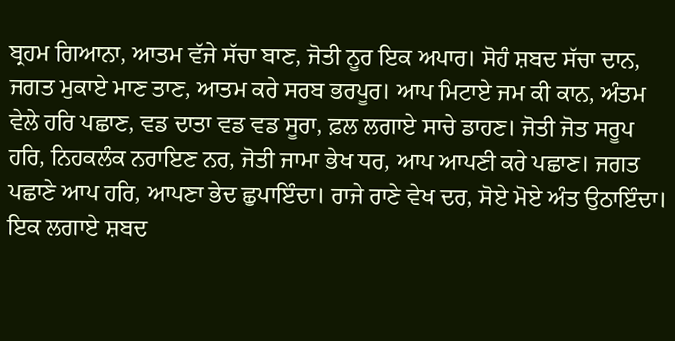ਬ੍ਰਹਮ ਗਿਆਨਾ, ਆਤਮ ਵੱਜੇ ਸੱਚਾ ਬਾਣ, ਜੋਤੀ ਨੂਰ ਇਕ ਅਪਾਰ। ਸੋਹੰ ਸ਼ਬਦ ਸੱਚਾ ਦਾਨ, ਜਗਤ ਮੁਕਾਏ ਮਾਣ ਤਾਣ, ਆਤਮ ਕਰੇ ਸਰਬ ਭਰਪੂਰ। ਆਪ ਮਿਟਾਏ ਜਮ ਕੀ ਕਾਨ, ਅੰਤਮ ਵੇਲੇ ਹਰਿ ਪਛਾਣ, ਵਡ ਦਾਤਾ ਵਡ ਵਡ ਸੂਰਾ, ਫ਼ਲ ਲਗਾਏ ਸਾਚੇ ਡਾਹਣ। ਜੋਤੀ ਜੋਤ ਸਰੂਪ ਹਰਿ, ਨਿਹਕਲੰਕ ਨਰਾਇਣ ਨਰ, ਜੋਤੀ ਜਾਮਾ ਭੇਖ ਧਰ, ਆਪ ਆਪਣੀ ਕਰੇ ਪਛਾਣ। ਜਗਤ ਪਛਾਣੇ ਆਪ ਹਰਿ, ਆਪਣਾ ਭੇਦ ਛੁਪਾਇੰਦਾ। ਰਾਜੇ ਰਾਣੇ ਵੇਖ ਦਰ, ਸੋਏ ਮੋਏ ਅੰਤ ਉਠਾਇੰਦਾ। ਇਕ ਲਗਾਏ ਸ਼ਬਦ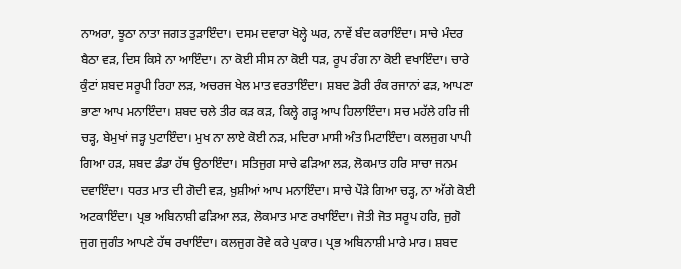ਨਾਅਰਾ, ਝੂਠਾ ਨਾਤਾ ਜਗਤ ਤੁੜਾਇੰਦਾ। ਦਸਮ ਦਵਾਰਾ ਖੋਲ੍ਹੇ ਘਰ, ਨਾਵੇਂ ਬੰਦ ਕਰਾਇੰਦਾ। ਸਾਚੇ ਮੰਦਰ ਬੈਠਾ ਵੜ, ਦਿਸ ਕਿਸੇ ਨਾ ਆਇੰਦਾ। ਨਾ ਕੋਈ ਸੀਸ ਨਾ ਕੋਈ ਧੜ, ਰੂਪ ਰੰਗ ਨਾ ਕੋਈ ਵਖਾਇੰਦਾ। ਚਾਰੇ ਕੁੰਟਾਂ ਸ਼ਬਦ ਸਰੂਪੀ ਰਿਹਾ ਲੜ, ਅਚਰਜ ਖੇਲ ਮਾਤ ਵਰਤਾਇੰਦਾ। ਸ਼ਬਦ ਡੋਰੀ ਰੰਕ ਰਜਾਨਾਂ ਫੜ, ਆਪਣਾ ਭਾਣਾ ਆਪ ਮਨਾਇੰਦਾ। ਸ਼ਬਦ ਚਲੇ ਤੀਰ ਕੜ ਕੜ, ਕਿਲ੍ਹੇ ਗੜ੍ਹ ਆਪ ਹਿਲਾਇੰਦਾ। ਸਚ ਮਹੱਲੇ ਹਰਿ ਜੀ ਚੜ੍ਹ, ਬੇਮੁਖਾਂ ਜੜ੍ਹ ਪੁਟਾਇੰਦਾ। ਮੁਖ ਨਾ ਲਾਏ ਕੋਈ ਨੜ, ਮਦਿਰਾ ਮਾਸੀ ਅੰਤ ਮਿਟਾਇੰਦਾ। ਕਲਜੁਗ ਪਾਪੀ ਗਿਆ ਹੜ, ਸ਼ਬਦ ਡੰਡਾ ਹੱਥ ਉਠਾਇੰਦਾ। ਸਤਿਜੁਗ ਸਾਚੇ ਫੜਿਆ ਲੜ, ਲੋਕਮਾਤ ਹਰਿ ਸਾਚਾ ਜਨਮ ਦਵਾਇੰਦਾ। ਧਰਤ ਮਾਤ ਦੀ ਗੋਦੀ ਵੜ, ਖ਼ੁਸ਼ੀਆਂ ਆਪ ਮਨਾਇੰਦਾ। ਸਾਚੇ ਪੌੜੇ ਗਿਆ ਚੜ੍ਹ, ਨਾ ਅੱਗੇ ਕੋਈ ਅਟਕਾਇੰਦਾ। ਪ੍ਰਭ ਅਬਿਨਾਸ਼ੀ ਫੜਿਆ ਲੜ, ਲੋਕਮਾਤ ਮਾਣ ਰਖਾਇੰਦਾ। ਜੋਤੀ ਜੋਤ ਸਰੂਪ ਹਰਿ, ਜੁਗੋ ਜੁਗ ਜੁਗੰਤ ਆਪਣੇ ਹੱਥ ਰਖਾਇੰਦਾ। ਕਲਜੁਗ ਰੋਵੇ ਕਰੇ ਪੁਕਾਰ। ਪ੍ਰਭ ਅਬਿਨਾਸ਼ੀ ਮਾਰੇ ਮਾਰ। ਸ਼ਬਦ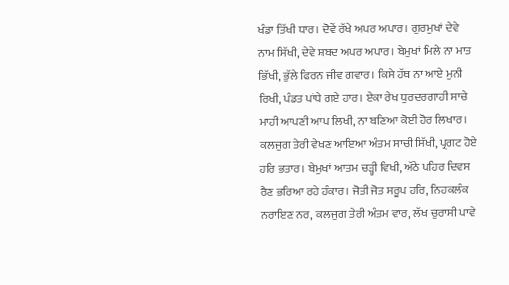ਖੰਡਾ ਤਿੱਖੀ ਧਾਰ। ਦੋਵੇਂ ਰੱਖੇ ਅਪਰ ਅਪਾਰ। ਗੁਰਮੁਖਾਂ ਦੇਵੇ ਨਾਮ ਸਿੱਖੀ, ਦੇਵੇ ਸ਼ਬਦ ਅਪਰ ਅਪਾਰ। ਬੇਮੁਖਾਂ ਮਿਲੇ ਨਾ ਮਾਤ ਭਿੱਖੀ, ਭੁੱਲੇ ਫਿਰਨ ਜੀਵ ਗਵਾਰ। ਕਿਸੇ ਹੱਥ ਨਾ ਆਏ ਮੁਨੀ ਰਿਖੀ, ਪੰਡਤ ਪਾਂਧੇ ਗਏ ਹਾਰ। ਏਕਾ ਰੇਖ ਧੁਰਦਰਗਾਹੀ ਸਾਚੇ ਮਾਹੀ ਆਪਣੀ ਆਪ ਲਿਖੀ, ਨਾ ਬਣਿਆ ਕੋਈ ਹੋਰ ਲਿਖਾਰ। ਕਲਜੁਗ ਤੇਰੀ ਵੇਖਣ ਆਇਆ ਅੰਤਮ ਸਾਚੀ ਸਿੱਖੀ, ਪ੍ਰਗਟ ਹੋਏ ਹਰਿ ਭਤਾਰ। ਬੇਮੁਖਾਂ ਆਤਮ ਚੜ੍ਹੀ ਵਿਖੀ, ਅੱਠੇ ਪਹਿਰ ਦਿਵਸ ਰੈਣ ਭਰਿਆ ਰਹੇ ਹੰਕਾਰ। ਜੋਤੀ ਜੋਤ ਸਰੂਪ ਹਰਿ, ਨਿਹਕਲੰਕ ਨਰਾਇਣ ਨਰ, ਕਲਜੁਗ ਤੇਰੀ ਅੰਤਮ ਵਾਰ, ਲੱਖ ਚੁਰਾਸੀ ਪਾਵੇ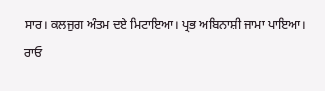ਸਾਰ। ਕਲਜੁਗ ਅੰਤਮ ਦਏ ਮਿਟਾਇਆ। ਪ੍ਰਭ ਅਬਿਨਾਸ਼ੀ ਜਾਮਾ ਪਾਇਆ। ਰਾਓ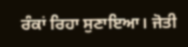ਰੰਕਾਂ ਰਿਹਾ ਸੁਣਾਇਆ। ਜੋਤੀ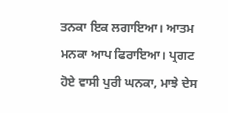ਤਨਕਾ ਇਕ ਲਗਾਇਆ। ਆਤਮ ਮਨਕਾ ਆਪ ਫਿਰਾਇਆ। ਪ੍ਰਗਟ ਹੋਏ ਵਾਸੀ ਪੁਰੀ ਘਨਕਾ, ਮਾਝੇ ਦੇਸ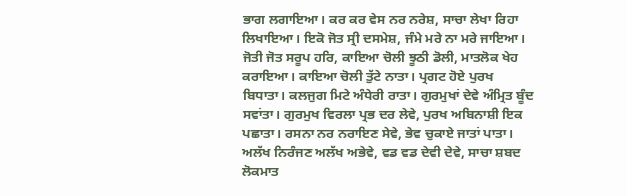ਭਾਗ ਲਗਾਇਆ। ਕਰ ਕਰ ਵੇਸ ਨਰ ਨਰੇਸ਼, ਸਾਚਾ ਲੇਖਾ ਰਿਹਾ ਲਿਖਾਇਆ। ਇਕੋ ਜੋਤ ਸ੍ਰੀ ਦਸਮੇਸ਼, ਜੰਮੇ ਮਰੇ ਨਾ ਮਰੇ ਜਾਇਆ। ਜੋਤੀ ਜੋਤ ਸਰੂਪ ਹਰਿ, ਕਾਇਆ ਚੋਲੀ ਝੂਠੀ ਡੋਲੀ, ਮਾਤਲੋਕ ਖੇਹ ਕਰਾਇਆ। ਕਾਇਆ ਚੋਲੀ ਤੁੱਟੇ ਨਾਤਾ। ਪ੍ਰਗਟ ਹੋਏ ਪੁਰਖ ਬਿਧਾਤਾ। ਕਲਜੁਗ ਮਿਟੇ ਅੰਧੇਰੀ ਰਾਤਾ। ਗੁਰਮੁਖਾਂ ਦੇਵੇ ਅੰਮ੍ਰਿਤ ਬੂੰਦ ਸਵਾਂਤਾ। ਗੁਰਮੁਖ ਵਿਰਲਾ ਪ੍ਰਭ ਦਰ ਲੇਵੇ, ਪੁਰਖ ਅਬਿਨਾਸ਼ੀ ਇਕ ਪਛਾਤਾ। ਰਸਨਾ ਨਰ ਨਰਾਇਣ ਸੇਵੇ, ਭੇਵ ਚੁਕਾਏ ਜਾਤਾਂ ਪਾਤਾ। ਅਲੱਖ ਨਿਰੰਜਣ ਅਲੱਖ ਅਭੇਵੇ, ਵਡ ਵਡ ਦੇਵੀ ਦੇਵੇ, ਸਾਚਾ ਸ਼ਬਦ ਲੋਕਮਾਤ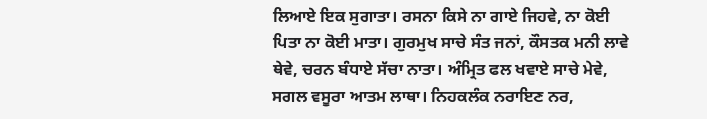ਲਿਆਏ ਇਕ ਸੁਗਾਤਾ। ਰਸਨਾ ਕਿਸੇ ਨਾ ਗਾਏ ਜਿਹਵੇ, ਨਾ ਕੋਈ ਪਿਤਾ ਨਾ ਕੋਈ ਮਾਤਾ। ਗੁਰਮੁਖ ਸਾਚੇ ਸੰਤ ਜਨਾਂ, ਕੌਸਤਕ ਮਨੀ ਲਾਵੇ ਥੇਵੇ, ਚਰਨ ਬੰਧਾਏ ਸੱਚਾ ਨਾਤਾ। ਅੰਮ੍ਰਿਤ ਫਲ ਖਵਾਏ ਸਾਚੇ ਮੇਵੇ, ਸਗਲ ਵਸੂਰਾ ਆਤਮ ਲਾਥਾ। ਨਿਹਕਲੰਕ ਨਰਾਇਣ ਨਰ,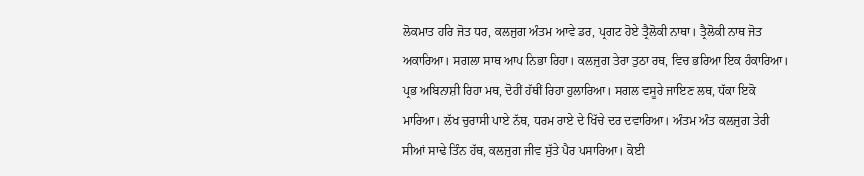ਲੋਕਮਾਤ ਹਰਿ ਜੋਤ ਧਰ, ਕਲਜੁਗ ਅੰਤਮ ਆਵੇ ਡਰ, ਪ੍ਰਗਟ ਹੋਏ ਤ੍ਰੈਲੋਕੀ ਨਾਥਾ। ਤ੍ਰੈਲੋਕੀ ਨਾਥ ਜੋਤ ਅਕਾਰਿਆ। ਸਗਲਾ ਸਾਥ ਆਪ ਨਿਭਾ ਰਿਹਾ। ਕਲਜੁਗ ਤੇਰਾ ਤੁਠਾ ਰਥ, ਵਿਚ ਭਰਿਆ ਇਕ ਹੰਕਾਰਿਆ। ਪ੍ਰਭ ਅਬਿਨਾਸ਼ੀ ਰਿਹਾ ਮਥ, ਦੋਹੀਂ ਹੱਥੀਂ ਰਿਹਾ ਹੁਲਾਰਿਆ। ਸਗਲ ਵਸੂਰੇ ਜਾਇਣ ਲਥ, ਧੱਕਾ ਇਕੋ ਮਾਰਿਆ। ਲੱਖ ਚੁਰਾਸੀ ਪਾਏ ਨੱਥ, ਧਰਮ ਰਾਏ ਦੇ ਖਿੱਚੇ ਦਰ ਦਵਾਰਿਆ। ਅੰਤਮ ਅੰਤ ਕਲਜੁਗ ਤੇਰੀ ਸੀਆਂ ਸਾਢੇ ਤਿੰਨ ਹੱਥ, ਕਲਜੁਗ ਜੀਵ ਸੁੱਤੇ ਪੈਰ ਪਸਾਰਿਆ। ਕੋਈ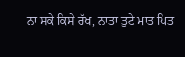ਨਾ ਸਕੇ ਕਿਸੇ ਰੱਖ, ਨਾਤਾ ਤੁਟੇ ਮਾਤ ਪਿਤ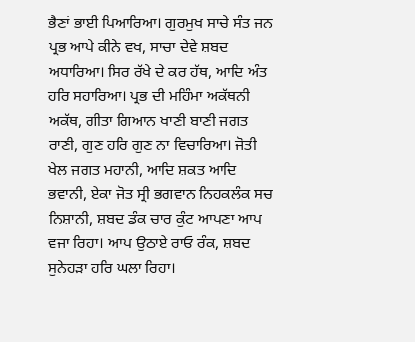ਭੈਣਾਂ ਭਾਈ ਪਿਆਰਿਆ। ਗੁਰਮੁਖ ਸਾਚੇ ਸੰਤ ਜਨ ਪ੍ਰਭ ਆਪੇ ਕੀਨੇ ਵਖ, ਸਾਚਾ ਦੇਵੇ ਸ਼ਬਦ ਅਧਾਰਿਆ। ਸਿਰ ਰੱਖੇ ਦੇ ਕਰ ਹੱਥ, ਆਦਿ ਅੰਤ ਹਰਿ ਸਹਾਰਿਆ। ਪ੍ਰਭ ਦੀ ਮਹਿੰਮਾ ਅਕੱਥਨੀ ਅਕੱਥ, ਗੀਤਾ ਗਿਆਨ ਖਾਣੀ ਬਾਣੀ ਜਗਤ ਰਾਣੀ, ਗੁਣ ਹਰਿ ਗੁਣ ਨਾ ਵਿਚਾਰਿਆ। ਜੋਤੀ ਖੇਲ ਜਗਤ ਮਹਾਨੀ, ਆਦਿ ਸ਼ਕਤ ਆਦਿ ਭਵਾਨੀ, ਏਕਾ ਜੋਤ ਸ੍ਰੀ ਭਗਵਾਨ ਨਿਹਕਲੰਕ ਸਚ ਨਿਸ਼ਾਨੀ, ਸ਼ਬਦ ਡੰਕ ਚਾਰ ਕੁੰਟ ਆਪਣਾ ਆਪ ਵਜਾ ਰਿਹਾ। ਆਪ ਉਠਾਏ ਰਾਓ ਰੰਕ, ਸ਼ਬਦ ਸੁਨੇਹੜਾ ਹਰਿ ਘਲਾ ਰਿਹਾ।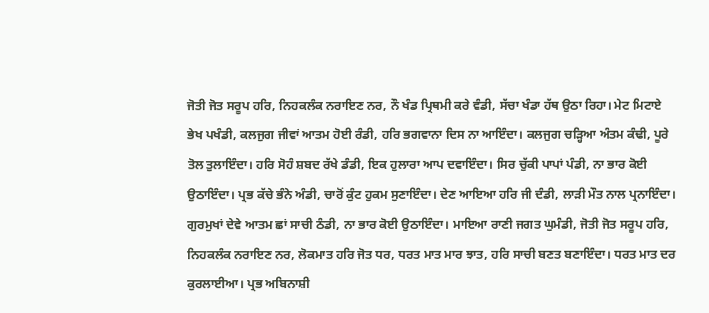ਜੋਤੀ ਜੋਤ ਸਰੂਪ ਹਰਿ, ਨਿਹਕਲੰਕ ਨਰਾਇਣ ਨਰ, ਨੌ ਖੰਡ ਪ੍ਰਿਥਮੀ ਕਰੇ ਵੰਡੀ, ਸੱਚਾ ਖੰਡਾ ਹੱਥ ਉਠਾ ਰਿਹਾ। ਮੇਟ ਮਿਟਾਏ ਭੇਖ ਪਖੰਡੀ, ਕਲਜੁਗ ਜੀਵਾਂ ਆਤਮ ਹੋਈ ਰੰਡੀ, ਹਰਿ ਭਗਵਾਨਾ ਦਿਸ ਨਾ ਆਇੰਦਾ। ਕਲਜੁਗ ਚੜ੍ਹਿਆ ਅੰਤਮ ਕੰਢੀ, ਪੂਰੇ ਤੋਲ ਤੁਲਾਇੰਦਾ। ਹਰਿ ਸੋਹੰ ਸ਼ਬਦ ਰੱਖੇ ਡੰਡੀ, ਇਕ ਹੁਲਾਰਾ ਆਪ ਦਵਾਇੰਦਾ। ਸਿਰ ਚੁੱਕੀ ਪਾਪਾਂ ਪੰਡੀ, ਨਾ ਭਾਰ ਕੋਈ ਉਠਾਇੰਦਾ। ਪ੍ਰਭ ਕੱਚੇ ਭੰਨੇ ਅੰਡੀ, ਚਾਰੋਂ ਕੁੰਟ ਹੁਕਮ ਸੁਣਾਇੰਦਾ। ਦੇਣ ਆਇਆ ਹਰਿ ਜੀ ਦੰਡੀ, ਲਾੜੀ ਮੌਤ ਨਾਲ ਪ੍ਰਨਾਇੰਦਾ। ਗੁਰਮੁਖਾਂ ਦੇਵੇ ਆਤਮ ਛਾਂ ਸਾਚੀ ਠੰਡੀ, ਨਾ ਭਾਰ ਕੋਈ ਉਠਾਇੰਦਾ। ਮਾਇਆ ਰਾਣੀ ਜਗਤ ਘੁਮੰਡੀ, ਜੋਤੀ ਜੋਤ ਸਰੂਪ ਹਰਿ, ਨਿਹਕਲੰਕ ਨਰਾਇਣ ਨਰ, ਲੋਕਮਾਤ ਹਰਿ ਜੋਤ ਧਰ, ਧਰਤ ਮਾਤ ਮਾਰ ਝਾਤ, ਹਰਿ ਸਾਚੀ ਬਣਤ ਬਣਾਇੰਦਾ। ਧਰਤ ਮਾਤ ਦਰ ਕੁਰਲਾਈਆ। ਪ੍ਰਭ ਅਬਿਨਾਸ਼ੀ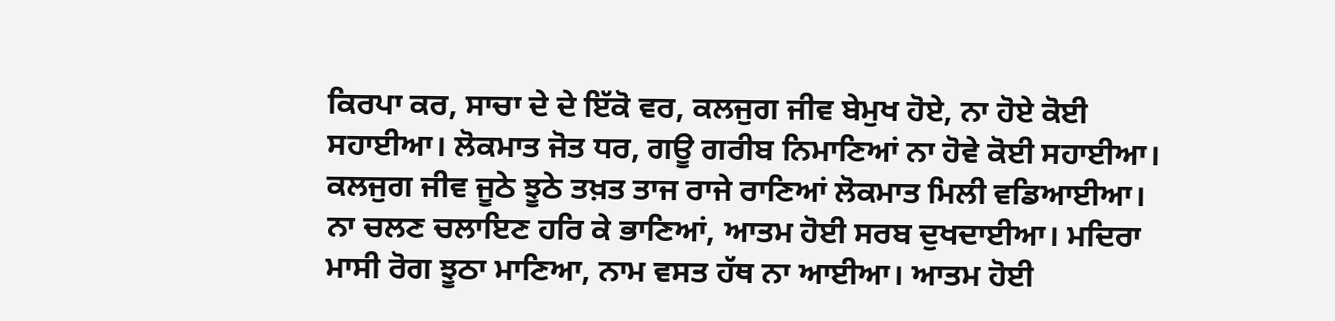ਕਿਰਪਾ ਕਰ, ਸਾਚਾ ਦੇ ਦੇ ਇੱਕੋ ਵਰ, ਕਲਜੁਗ ਜੀਵ ਬੇਮੁਖ ਹੋਏ, ਨਾ ਹੋਏ ਕੋਈ ਸਹਾਈਆ। ਲੋਕਮਾਤ ਜੋਤ ਧਰ, ਗਊ ਗਰੀਬ ਨਿਮਾਣਿਆਂ ਨਾ ਹੋਵੇ ਕੋਈ ਸਹਾਈਆ। ਕਲਜੁਗ ਜੀਵ ਜੂਠੇ ਝੂਠੇ ਤਖ਼ਤ ਤਾਜ ਰਾਜੇ ਰਾਣਿਆਂ ਲੋਕਮਾਤ ਮਿਲੀ ਵਡਿਆਈਆ। ਨਾ ਚਲਣ ਚਲਾਇਣ ਹਰਿ ਕੇ ਭਾਣਿਆਂ, ਆਤਮ ਹੋਈ ਸਰਬ ਦੁਖਦਾਈਆ। ਮਦਿਰਾ ਮਾਸੀ ਰੋਗ ਝੂਠਾ ਮਾਣਿਆ, ਨਾਮ ਵਸਤ ਹੱਥ ਨਾ ਆਈਆ। ਆਤਮ ਹੋਈ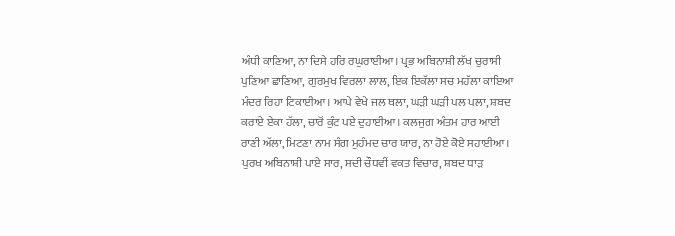ਅੰਧੀ ਕਾਣਿਆ, ਨਾ ਦਿਸੇ ਹਰਿ ਰਘੁਰਾਈਆ। ਪ੍ਰਭ ਅਬਿਨਾਸ਼ੀ ਲੱਖ ਚੁਰਾਸੀ ਪੁਣਿਆ ਛਾਣਿਆ, ਗੁਰਮੁਖ ਵਿਰਲਾ ਲਾਲ, ਇਕ ਇਕੱਲਾ ਸਚ ਮਹੱਲਾ ਕਾਇਆ ਮੰਦਰ ਰਿਹਾ ਟਿਕਾਈਆ। ਆਪੇ ਵੇਖੇ ਜਲ ਥਲਾ, ਘੜੀ ਘੜੀ ਪਲ ਪਲਾ, ਸ਼ਬਦ ਕਰਾਏ ਏਕਾ ਹੱਲਾ, ਚਾਰੋਂ ਕੁੰਟ ਪਏ ਦੁਹਾਈਆ। ਕਲਜੁਗ ਅੰਤਮ ਹਾਰ ਆਈ ਰਾਣੀ ਅੱਲਾ, ਮਿਟਣਾ ਨਾਮ ਸੰਗ ਮੁਹੰਮਦ ਚਾਰ ਯਾਰ, ਨਾ ਹੋਏ ਕੋਏ ਸਹਾਈਆ। ਪੁਰਖ ਅਬਿਨਾਸ਼ੀ ਪਾਏ ਸਾਰ, ਸਦੀ ਚੌਧਵੀਂ ਵਕਤ ਵਿਚਾਰ, ਸ਼ਬਦ ਧਾੜ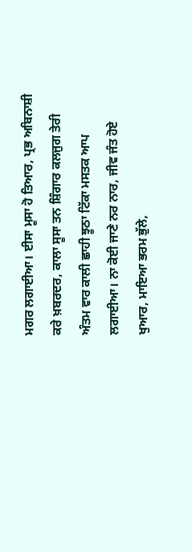ਮਗਰ ਲਗਾਈਆ। ਈਸਾ ਮੂਸਾ ਹੋ ਤਿਆਰ, ਪ੍ਰਭ ਅਬਿਨਾਸ਼ੀ ਕਰੇ ਖ਼ਬਰਦਰ, ਕਾਲਾ ਸੂਸਾ ਤਨ ਸ਼ਿੰਗਾਰ ਕਲਜੁਗ ਤੇਰੀ ਅੰਤਮ ਵਾਰ ਕਾਲੀ ਛਾਹੀ ਝੂਠਾ ਟਿੱਕਾ ਮਸਤਕ ਆਪ ਲਗਾਈਆ। ਨਾ ਕੋਈ ਜਾਣੇ ਨਰ ਨਾਰ, ਜੀਵ ਜੰਤ ਹੋਏ ਖੁਆਰ, ਮਾਇਆ ਭਰਮ ਭੁੱਲੇ,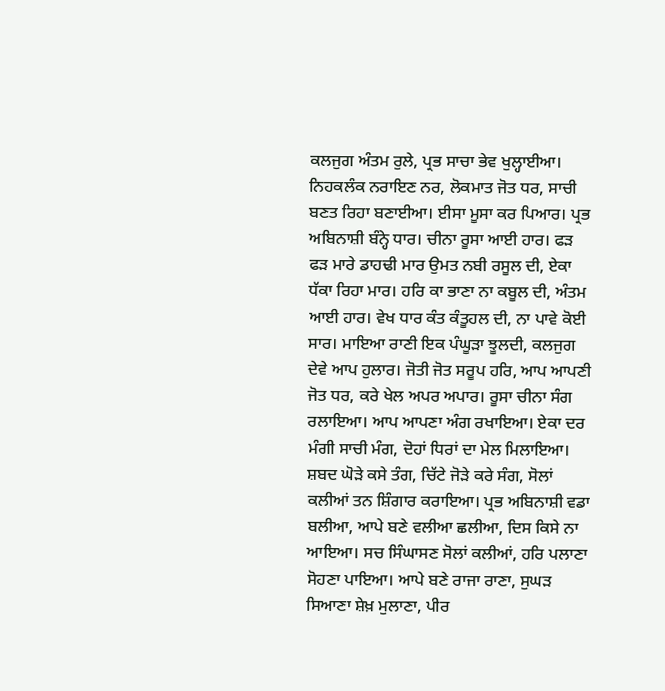ਕਲਜੁਗ ਅੰਤਮ ਰੁਲੇ, ਪ੍ਰਭ ਸਾਚਾ ਭੇਵ ਖੁਲ੍ਹਾਈਆ। ਨਿਹਕਲੰਕ ਨਰਾਇਣ ਨਰ, ਲੋਕਮਾਤ ਜੋਤ ਧਰ, ਸਾਚੀ ਬਣਤ ਰਿਹਾ ਬਣਾਈਆ। ਈਸਾ ਮੂਸਾ ਕਰ ਪਿਆਰ। ਪ੍ਰਭ ਅਬਿਨਾਸ਼ੀ ਬੰਨ੍ਹੇ ਧਾਰ। ਚੀਨਾ ਰੂਸਾ ਆਈ ਹਾਰ। ਫੜ ਫੜ ਮਾਰੇ ਡਾਹਢੀ ਮਾਰ ਉਮਤ ਨਬੀ ਰਸੂਲ ਦੀ, ਏਕਾ ਧੱਕਾ ਰਿਹਾ ਮਾਰ। ਹਰਿ ਕਾ ਭਾਣਾ ਨਾ ਕਬੂਲ ਦੀ, ਅੰਤਮ ਆਈ ਹਾਰ। ਵੇਖ ਧਾਰ ਕੰਤ ਕੰਤੂਹਲ ਦੀ, ਨਾ ਪਾਵੇ ਕੋਈ ਸਾਰ। ਮਾਇਆ ਰਾਣੀ ਇਕ ਪੰਘੂੜਾ ਝੂਲਦੀ, ਕਲਜੁਗ ਦੇਵੇ ਆਪ ਹੁਲਾਰ। ਜੋਤੀ ਜੋਤ ਸਰੂਪ ਹਰਿ, ਆਪ ਆਪਣੀ ਜੋਤ ਧਰ, ਕਰੇ ਖੇਲ ਅਪਰ ਅਪਾਰ। ਰੂਸਾ ਚੀਨਾ ਸੰਗ ਰਲਾਇਆ। ਆਪ ਆਪਣਾ ਅੰਗ ਰਖਾਇਆ। ਏਕਾ ਦਰ ਮੰਗੀ ਸਾਚੀ ਮੰਗ, ਦੋਹਾਂ ਧਿਰਾਂ ਦਾ ਮੇਲ ਮਿਲਾਇਆ। ਸ਼ਬਦ ਘੋੜੇ ਕਸੇ ਤੰਗ, ਚਿੱਟੇ ਜੋੜੇ ਕਰੇ ਸੰਗ, ਸੋਲਾਂ ਕਲੀਆਂ ਤਨ ਸ਼ਿੰਗਾਰ ਕਰਾਇਆ। ਪ੍ਰਭ ਅਬਿਨਾਸ਼ੀ ਵਡਾ ਬਲੀਆ, ਆਪੇ ਬਣੇ ਵਲੀਆ ਛਲੀਆ, ਦਿਸ ਕਿਸੇ ਨਾ ਆਇਆ। ਸਚ ਸਿੰਘਾਸਣ ਸੋਲਾਂ ਕਲੀਆਂ, ਹਰਿ ਪਲਾਣਾ ਸੋਹਣਾ ਪਾਇਆ। ਆਪੇ ਬਣੇ ਰਾਜਾ ਰਾਣਾ, ਸੁਘੜ ਸਿਆਣਾ ਸ਼ੇਖ਼ ਮੁਲਾਣਾ, ਪੀਰ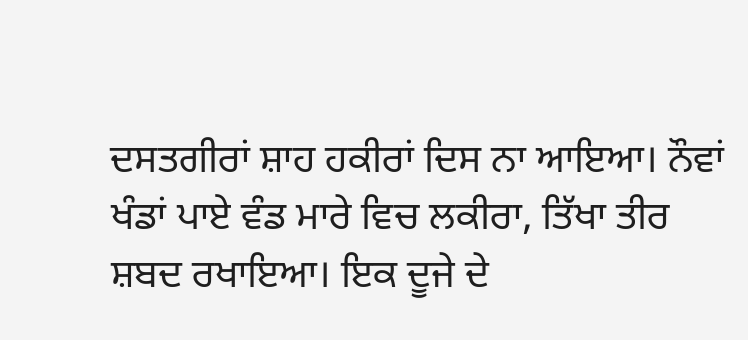ਦਸਤਗੀਰਾਂ ਸ਼ਾਹ ਹਕੀਰਾਂ ਦਿਸ ਨਾ ਆਇਆ। ਨੌਵਾਂ ਖੰਡਾਂ ਪਾਏ ਵੰਡ ਮਾਰੇ ਵਿਚ ਲਕੀਰਾ, ਤਿੱਖਾ ਤੀਰ ਸ਼ਬਦ ਰਖਾਇਆ। ਇਕ ਦੂਜੇ ਦੇ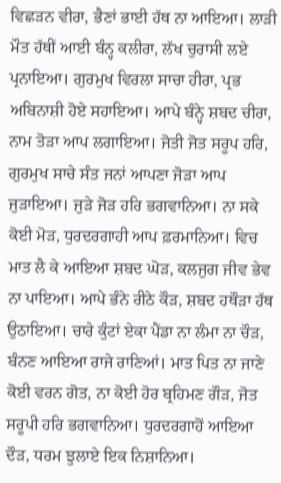ਵਿਛੜਨ ਵੀਰਾ, ਭੈਣਾਂ ਭਾਈ ਹੱਥ ਨਾ ਆਇਆ। ਲਾੜੀ ਮੌਤ ਹੱਥੀਂ ਆਈ ਬੰਨ੍ਹ ਕਲੀਰਾ, ਲੱਖ ਚੁਰਾਸੀ ਲਏ ਪ੍ਰਨਾਇਆ। ਗੁਰਮੁਖ ਵਿਰਲਾ ਸਾਚਾ ਹੀਰਾ, ਪ੍ਰਭ ਅਬਿਨਾਸ਼ੀ ਹੋਏ ਸਹਾਇਆ। ਆਪੇ ਬੰਨ੍ਹੇ ਸ਼ਬਦ ਚੀਰਾ, ਨਾਮ ਤੋੜਾ ਆਪ ਲਗਾਇਆ। ਜੋਤੀ ਜੋਤ ਸਰੂਪ ਹਰਿ, ਗੁਰਮੁਖ ਸਾਚੇ ਸੰਤ ਜਨਾਂ ਆਪਣਾ ਜੋੜਾ ਆਪ ਜੁੜਾਇਆ। ਜੁੜੇ ਜੋੜ ਹਰਿ ਭਗਵਾਨਿਆ। ਨਾ ਸਕੇ ਕੋਈ ਮੋੜ, ਧੁਰਦਰਗਾਹੀ ਆਪ ਫ਼ਰਮਾਨਿਆ। ਵਿਚ ਮਾਤ ਲੈ ਕੇ ਆਇਆ ਸ਼ਬਦ ਘੋੜ, ਕਲਜੁਗ ਜੀਵ ਭੇਵ ਨਾ ਪਾਇਆ। ਆਪੇ ਭੰਨੇ ਰੀਠੇ ਕੌੜ, ਸ਼ਬਦ ਹਥੌੜਾ ਹੱਥ ਉਠਾਇਆ। ਚਾਰੇ ਕੁੰਟਾਂ ਏਕਾ ਪੈਂਡਾ ਨਾ ਲੰਮਾ ਨਾ ਚੌੜ, ਬੰਨਣ ਆਇਆ ਰਾਜੇ ਰਾਣਿਆਂ। ਮਾਤ ਪਿਤ ਨਾ ਜਾਣੇ ਕੋਈ ਵਰਨ ਗੋਤ, ਨਾ ਕੋਈ ਹੋਰ ਬ੍ਰਹਿਮਣ ਗੌੜ, ਜੋਤ ਸਰੂਪੀ ਹਰਿ ਭਗਵਾਨਿਆ। ਧੁਰਦਰਗਾਹੋਂ ਆਇਆ ਦੌੜ, ਧਰਮ ਝੁਲਾਏ ਇਕ ਨਿਸ਼ਾਨਿਆ।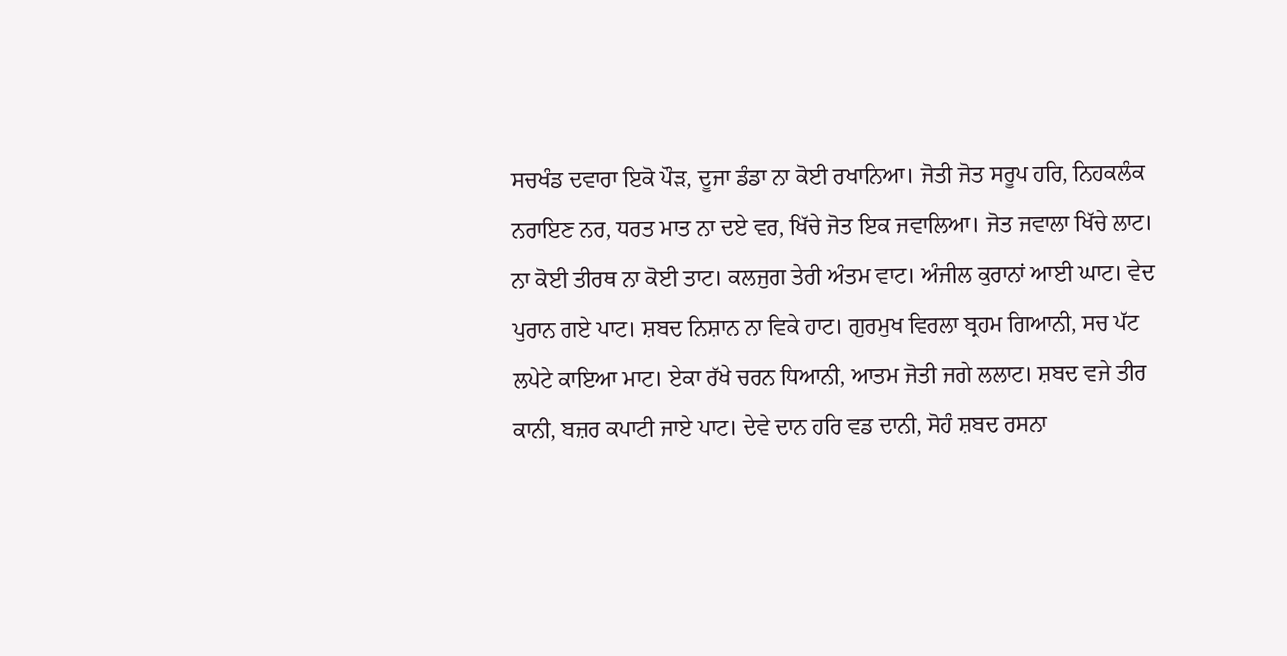ਸਚਖੰਡ ਦਵਾਰਾ ਇਕੋ ਪੌੜ, ਦੂਜਾ ਡੰਡਾ ਨਾ ਕੋਈ ਰਖਾਨਿਆ। ਜੋਤੀ ਜੋਤ ਸਰੂਪ ਹਰਿ, ਨਿਹਕਲੰਕ ਨਰਾਇਣ ਨਰ, ਧਰਤ ਮਾਤ ਨਾ ਦਏ ਵਰ, ਖਿੱਚੇ ਜੋਤ ਇਕ ਜਵਾਲਿਆ। ਜੋਤ ਜਵਾਲਾ ਖਿੱਚੇ ਲਾਟ। ਨਾ ਕੋਈ ਤੀਰਥ ਨਾ ਕੋਈ ਤਾਟ। ਕਲਜੁਗ ਤੇਰੀ ਅੰਤਮ ਵਾਟ। ਅੰਜੀਲ ਕੁਰਾਨਾਂ ਆਈ ਘਾਟ। ਵੇਦ ਪੁਰਾਨ ਗਏ ਪਾਟ। ਸ਼ਬਦ ਨਿਸ਼ਾਨ ਨਾ ਵਿਕੇ ਹਾਟ। ਗੁਰਮੁਖ ਵਿਰਲਾ ਬ੍ਰਹਮ ਗਿਆਨੀ, ਸਚ ਪੱਟ ਲਪੇਟੇ ਕਾਇਆ ਮਾਟ। ਏਕਾ ਰੱਖੇ ਚਰਨ ਧਿਆਨੀ, ਆਤਮ ਜੋਤੀ ਜਗੇ ਲਲਾਟ। ਸ਼ਬਦ ਵਜੇ ਤੀਰ ਕਾਨੀ, ਬਜ਼ਰ ਕਪਾਟੀ ਜਾਏ ਪਾਟ। ਦੇਵੇ ਦਾਨ ਹਰਿ ਵਡ ਦਾਨੀ, ਸੋਹੰ ਸ਼ਬਦ ਰਸਨਾ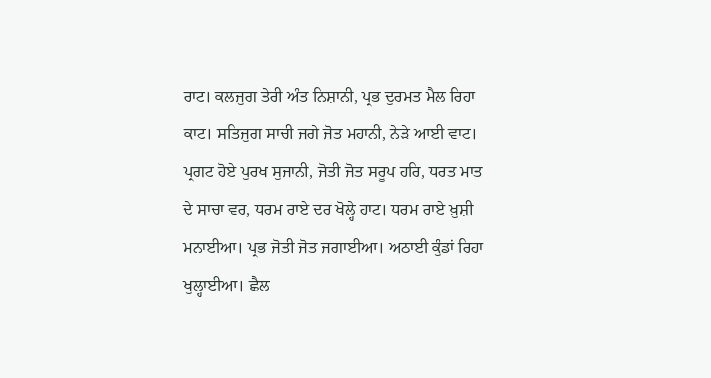ਰਾਟ। ਕਲਜੁਗ ਤੇਰੀ ਅੰਤ ਨਿਸ਼ਾਨੀ, ਪ੍ਰਭ ਦੁਰਮਤ ਮੈਲ ਰਿਹਾ ਕਾਟ। ਸਤਿਜੁਗ ਸਾਚੀ ਜਗੇ ਜੋਤ ਮਹਾਨੀ, ਨੇੜੇ ਆਈ ਵਾਟ। ਪ੍ਰਗਟ ਹੋਏ ਪੁਰਖ ਸੁਜਾਨੀ, ਜੋਤੀ ਜੋਤ ਸਰੂਪ ਹਰਿ, ਧਰਤ ਮਾਤ ਦੇ ਸਾਚਾ ਵਰ, ਧਰਮ ਰਾਏ ਦਰ ਖੋਲ੍ਹੇ ਹਾਟ। ਧਰਮ ਰਾਏ ਖ਼ੁਸ਼ੀ ਮਨਾਈਆ। ਪ੍ਰਭ ਜੋਤੀ ਜੋਤ ਜਗਾਈਆ। ਅਠਾਈ ਕੁੰਡਾਂ ਰਿਹਾ ਖੁਲ੍ਹਾਈਆ। ਛੈਲ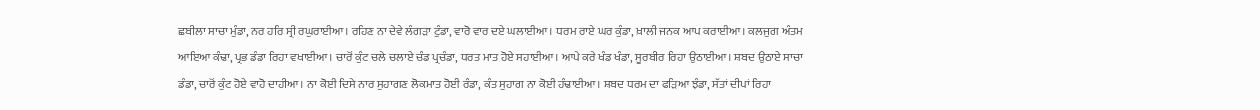ਛਬੀਲਾ ਸਾਚਾ ਮੁੰਡਾ, ਨਰ ਹਰਿ ਸ੍ਰੀ ਰਘੁਰਾਈਆ। ਰਹਿਣ ਨਾ ਦੇਵੇ ਲੰਗੜਾ ਟੁੰਡਾ, ਵਾਰੋ ਵਾਰ ਦਏ ਘਲਾਈਆ। ਧਰਮ ਰਾਏ ਘਰ ਕੁੰਡਾ, ਖ਼ਾਲੀ ਜਨਕ ਆਪ ਕਰਾਈਆ। ਕਲਜੁਗ ਅੰਤਮ ਆਇਆ ਕੰਢਾ, ਪ੍ਰਭ ਡੰਡਾ ਰਿਹਾ ਵਖਾਈਆ। ਚਾਰੋਂ ਕੁੰਟ ਚਲੇ ਚਲਾਏ ਚੰਡ ਪ੍ਰਚੰਡਾ, ਧਰਤ ਮਾਤ ਹੋਏ ਸਹਾਈਆ। ਆਪੇ ਕਰੇ ਖੰਡ ਖੰਡਾ, ਸੂਰਬੀਰ ਰਿਹਾ ਉਠਾਈਆ। ਸ਼ਬਦ ਉਠਾਏ ਸਾਚਾ ਡੰਡਾ, ਚਾਰੋਂ ਕੁੰਟ ਹੋਏ ਵਾਹੋ ਦਾਹੀਆ। ਨਾ ਕੋਈ ਦਿਸੇ ਨਾਰ ਸੁਹਾਗਣ ਲੋਕਮਾਤ ਹੋਈ ਰੰਡਾ, ਕੰਤ ਸੁਹਾਗ ਨਾ ਕੋਈ ਹੰਢਾਈਆ। ਸ਼ਬਦ ਧਰਮ ਦਾ ਫੜਿਆ ਝੰਡਾ, ਸੱਤਾਂ ਦੀਪਾਂ ਰਿਹਾ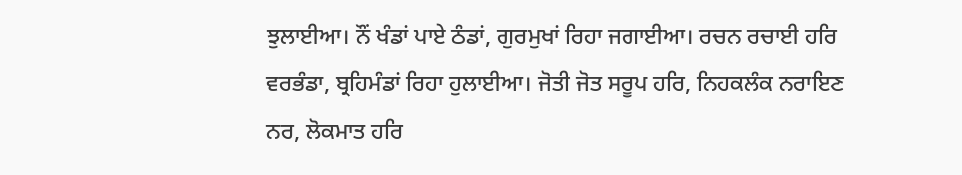ਝੁਲਾਈਆ। ਨੌਂ ਖੰਡਾਂ ਪਾਏ ਠੰਡਾਂ, ਗੁਰਮੁਖਾਂ ਰਿਹਾ ਜਗਾਈਆ। ਰਚਨ ਰਚਾਈ ਹਰਿ ਵਰਭੰਡਾ, ਬ੍ਰਹਿਮੰਡਾਂ ਰਿਹਾ ਹੁਲਾਈਆ। ਜੋਤੀ ਜੋਤ ਸਰੂਪ ਹਰਿ, ਨਿਹਕਲੰਕ ਨਰਾਇਣ ਨਰ, ਲੋਕਮਾਤ ਹਰਿ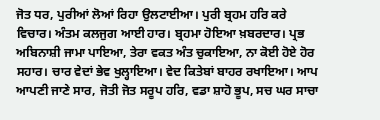ਜੋਤ ਧਰ, ਪੁਰੀਆਂ ਲੋਆਂ ਰਿਹਾ ਉਲਟਾਈਆ। ਪੁਰੀ ਬ੍ਰਹਮ ਹਰਿ ਕਰੇ ਵਿਚਾਰ। ਅੰਤਮ ਕਲਜੁਗ ਆਈ ਹਾਰ। ਬ੍ਰਹਮਾ ਹੋਇਆ ਖ਼ਬਰਦਾਰ। ਪ੍ਰਭ ਅਬਿਨਾਸ਼ੀ ਜਾਮਾ ਪਾਇਆ, ਤੇਰਾ ਵਕਤ ਅੰਤ ਚੁਕਾਇਆ, ਨਾ ਕੋਈ ਹੋਏ ਹੋਰ ਸਹਾਰ। ਚਾਰ ਵੇਦਾਂ ਭੇਵ ਖੁਲ੍ਹਾਇਆ। ਵੇਦ ਕਿਤੇਬਾਂ ਬਾਹਰ ਰਖਾਇਆ। ਆਪ ਆਪਣੀ ਜਾਣੇ ਸਾਰ, ਜੋਤੀ ਜੋਤ ਸਰੂਪ ਹਰਿ, ਵਡਾ ਸ਼ਾਹੋ ਭੂਪ, ਸਚ ਘਰ ਸਾਚਾ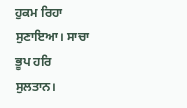ਹੁਕਮ ਰਿਹਾ ਸੁਣਾਇਆ। ਸਾਚਾ ਭੂਪ ਹਰਿ ਸੁਲਤਾਨ।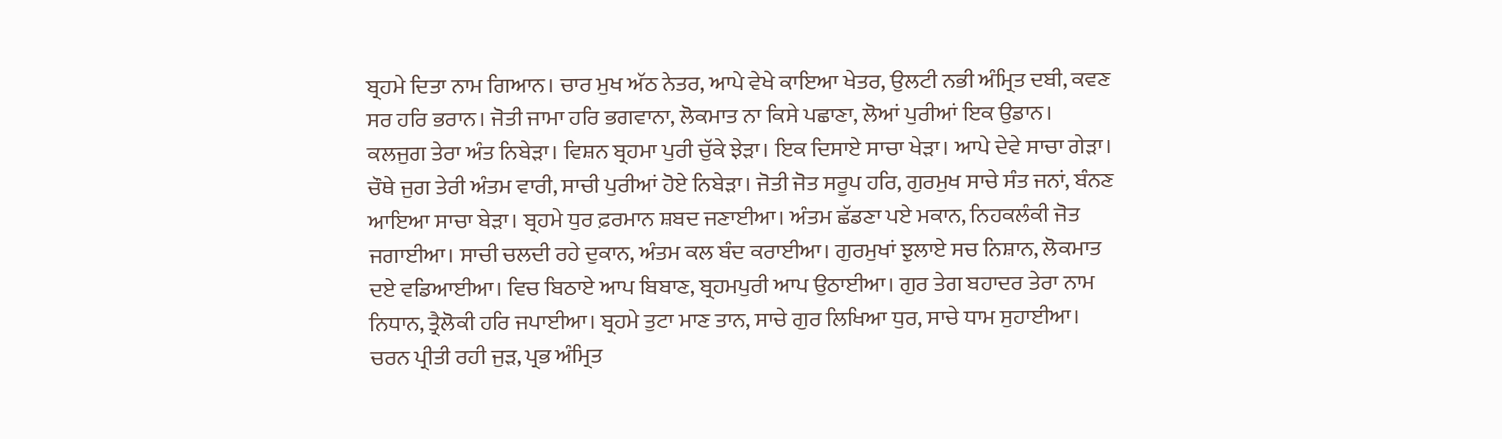ਬ੍ਰਹਮੇ ਦਿਤਾ ਨਾਮ ਗਿਆਨ। ਚਾਰ ਮੁਖ ਅੱਠ ਨੇਤਰ, ਆਪੇ ਵੇਖੇ ਕਾਇਆ ਖੇਤਰ, ਉਲਟੀ ਨਭੀ ਅੰਮ੍ਰਿਤ ਦਬੀ, ਕਵਣ ਸਰ ਹਰਿ ਭਰਾਨ। ਜੋਤੀ ਜਾਮਾ ਹਰਿ ਭਗਵਾਨਾ, ਲੋਕਮਾਤ ਨਾ ਕਿਸੇ ਪਛਾਣਾ, ਲੋਆਂ ਪੁਰੀਆਂ ਇਕ ਉਡਾਨ। ਕਲਜੁਗ ਤੇਰਾ ਅੰਤ ਨਿਬੇੜਾ। ਵਿਸ਼ਨ ਬ੍ਰਹਮਾ ਪੁਰੀ ਚੁੱਕੇ ਝੇੜਾ। ਇਕ ਦਿਸਾਏ ਸਾਚਾ ਖੇੜਾ। ਆਪੇ ਦੇਵੇ ਸਾਚਾ ਗੇੜਾ। ਚੌਥੇ ਜੁਗ ਤੇਰੀ ਅੰਤਮ ਵਾਰੀ, ਸਾਚੀ ਪੁਰੀਆਂ ਹੋਏ ਨਿਬੇੜਾ। ਜੋਤੀ ਜੋਤ ਸਰੂਪ ਹਰਿ, ਗੁਰਮੁਖ ਸਾਚੇ ਸੰਤ ਜਨਾਂ, ਬੰਨਣ ਆਇਆ ਸਾਚਾ ਬੇੜਾ। ਬ੍ਰਹਮੇ ਧੁਰ ਫ਼ਰਮਾਨ ਸ਼ਬਦ ਜਣਾਈਆ। ਅੰਤਮ ਛੱਡਣਾ ਪਏ ਮਕਾਨ, ਨਿਹਕਲੰਕੀ ਜੋਤ ਜਗਾਈਆ। ਸਾਚੀ ਚਲਦੀ ਰਹੇ ਦੁਕਾਨ, ਅੰਤਮ ਕਲ ਬੰਦ ਕਰਾਈਆ। ਗੁਰਮੁਖਾਂ ਝੁਲਾਏ ਸਚ ਨਿਸ਼ਾਨ, ਲੋਕਮਾਤ ਦਏ ਵਡਿਆਈਆ। ਵਿਚ ਬਿਠਾਏ ਆਪ ਬਿਬਾਣ, ਬ੍ਰਹਮਪੁਰੀ ਆਪ ਉਠਾਈਆ। ਗੁਰ ਤੇਗ ਬਹਾਦਰ ਤੇਰਾ ਨਾਮ ਨਿਧਾਨ, ਤ੍ਰੈਲੋਕੀ ਹਰਿ ਜਪਾਈਆ। ਬ੍ਰਹਮੇ ਤੁਟਾ ਮਾਣ ਤਾਨ, ਸਾਚੇ ਗੁਰ ਲਿਖਿਆ ਧੁਰ, ਸਾਚੇ ਧਾਮ ਸੁਹਾਈਆ। ਚਰਨ ਪ੍ਰੀਤੀ ਰਹੀ ਜੁੜ, ਪ੍ਰਭ ਅੰਮ੍ਰਿਤ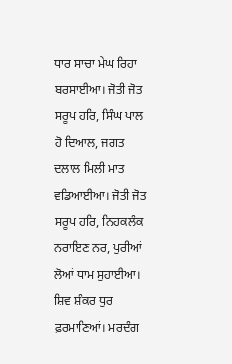ਧਾਰ ਸਾਚਾ ਮੇਘ ਰਿਹਾ ਬਰਸਾਈਆ। ਜੋਤੀ ਜੋਤ ਸਰੂਪ ਹਰਿ, ਸਿੰਘ ਪਾਲ ਹੋ ਦਿਆਲ, ਜਗਤ ਦਲਾਲ ਮਿਲੀ ਮਾਤ ਵਡਿਆਈਆ। ਜੋਤੀ ਜੋਤ ਸਰੂਪ ਹਰਿ, ਨਿਹਕਲੰਕ ਨਰਾਇਣ ਨਰ, ਪੁਰੀਆਂ ਲੋਆਂ ਧਾਮ ਸੁਹਾਈਆ। ਸ਼ਿਵ ਸ਼ੰਕਰ ਧੁਰ ਫ਼ਰਮਾਣਿਆਂ। ਮਰਦੰਗ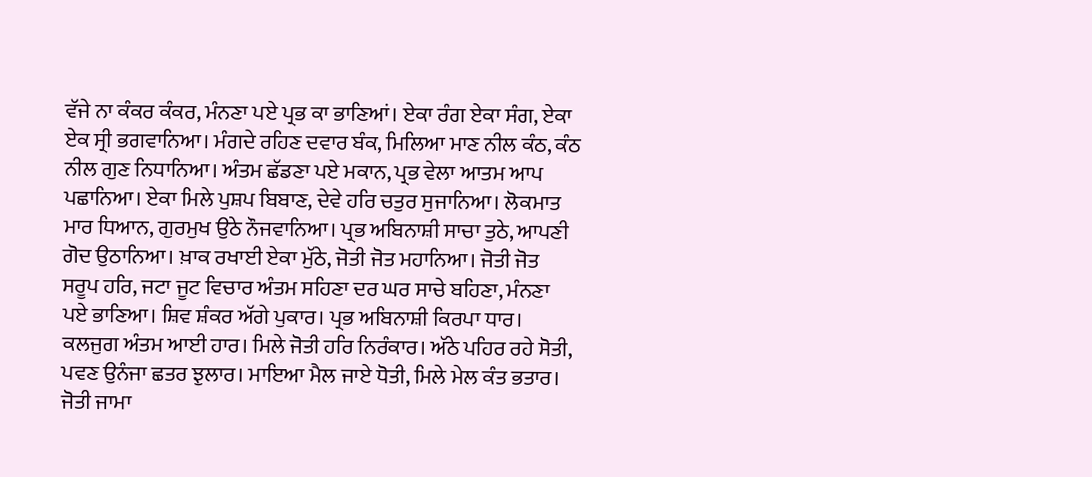ਵੱਜੇ ਨਾ ਕੰਕਰ ਕੰਕਰ, ਮੰਨਣਾ ਪਏ ਪ੍ਰਭ ਕਾ ਭਾਣਿਆਂ। ਏਕਾ ਰੰਗ ਏਕਾ ਸੰਗ, ਏਕਾ ਏਕ ਸ੍ਰੀ ਭਗਵਾਨਿਆ। ਮੰਗਦੇ ਰਹਿਣ ਦਵਾਰ ਬੰਕ, ਮਿਲਿਆ ਮਾਣ ਨੀਲ ਕੰਠ, ਕੰਠ ਨੀਲ ਗੁਣ ਨਿਧਾਨਿਆ। ਅੰਤਮ ਛੱਡਣਾ ਪਏ ਮਕਾਨ, ਪ੍ਰਭ ਵੇਲਾ ਆਤਮ ਆਪ ਪਛਾਨਿਆ। ਏਕਾ ਮਿਲੇ ਪੁਸ਼ਪ ਬਿਬਾਣ, ਦੇਵੇ ਹਰਿ ਚਤੁਰ ਸੁਜਾਨਿਆ। ਲੋਕਮਾਤ ਮਾਰ ਧਿਆਨ, ਗੁਰਮੁਖ ਉਠੇ ਨੌਜਵਾਨਿਆ। ਪ੍ਰਭ ਅਬਿਨਾਸ਼ੀ ਸਾਚਾ ਤੁਠੇ, ਆਪਣੀ ਗੋਦ ਉਠਾਨਿਆ। ਖ਼ਾਕ ਰਖਾਈ ਏਕਾ ਮੁੱਠੇ, ਜੋਤੀ ਜੋਤ ਮਹਾਨਿਆ। ਜੋਤੀ ਜੋਤ ਸਰੂਪ ਹਰਿ, ਜਟਾ ਜੂਟ ਵਿਚਾਰ ਅੰਤਮ ਸਹਿਣਾ ਦਰ ਘਰ ਸਾਚੇ ਬਹਿਣਾ, ਮੰਨਣਾ ਪਏ ਭਾਣਿਆ। ਸ਼ਿਵ ਸ਼ੰਕਰ ਅੱਗੇ ਪੁਕਾਰ। ਪ੍ਰਭ ਅਬਿਨਾਸ਼ੀ ਕਿਰਪਾ ਧਾਰ। ਕਲਜੁਗ ਅੰਤਮ ਆਈ ਹਾਰ। ਮਿਲੇ ਜੋਤੀ ਹਰਿ ਨਿਰੰਕਾਰ। ਅੱਠੇ ਪਹਿਰ ਰਹੇ ਸੋਤੀ, ਪਵਣ ਉਨੰਜਾ ਛਤਰ ਝੁਲਾਰ। ਮਾਇਆ ਮੈਲ ਜਾਏ ਧੋਤੀ, ਮਿਲੇ ਮੇਲ ਕੰਤ ਭਤਾਰ। ਜੋਤੀ ਜਾਮਾ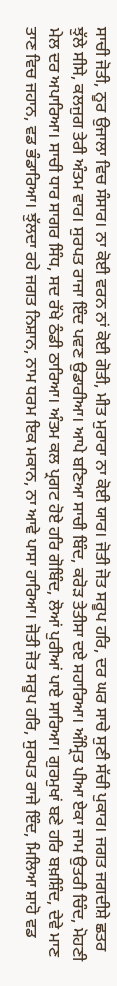ਸਾਚੀ ਜੋਤੀ, ਨੂਰ ਉਜਾਲਾ ਵਿਚ ਸੰਸਾਰ। ਨਾ ਕੋਈ ਵਰਨ ਨਾਂ ਕੋਈ ਗੋਤੀ, ਮੀਤ ਮੁਰਾਰਾ ਨਾ ਕੋਈ ਯਾਰ। ਜੋਤੀ ਜੋਤ ਸਰੂਪ ਹਰਿ, ਦਰ ਘਰ ਸਾਚੇ ਸੁਣੀ ਸੱਚੀ ਪੁਕਾਰ। ਜਗਤ ਜਗਦੀਸ਼ੇ ਛਤਰ ਝੁੱਲੇ ਸੀਸੇ, ਕਲਜੁਗ ਤੇਰੀ ਅੰਤਮ ਵਾਰ। ਸੁਰਪਤ ਰਾਜਾ ਇੰਦ ਪਵਣ ਉਡਾਰੀਆ। ਆਪੇ ਬਣਿਆ ਸਾਚੀ ਬਿੰਦ, ਕਰੋੜ ਤੇਤੀਸਾ ਦਏ ਸਹਾਰਿਆ। ਅੰਮ੍ਰਿਤ ਪੀਆ ਏਕਾ ਜਾਮ ਉਤਰੀ ਚਿੰਦ, ਮੋਹਣੀ ਮੇਲ ਦਰ ਅਪਾਰਿਆ। ਸਾਚੀ ਧਾਰ ਸਾਗਰ ਸਿੰਧ, ਸਦ ਰੱਖੇ ਠੰਡੀ ਠਾਰਿਆ। ਅੰਤਮ ਕਲ ਪ੍ਰਗਟ ਹੋਏ ਹਰਿ ਗੋਬਿੰਦ, ਲੋਆਂ ਪੁਰੀਆਂ ਪਾਏ ਸਾਰਿਆ। ਗੁਰਮੁਖਾਂ ਬਣੇ ਹਰਿ ਬਖ਼ਸ਼ਿੰਦ, ਦੇਵੇ ਮਾਣ ਤਾਣ ਵਿਚ ਜਹਾਨ, ਵਡ ਭੰਡਾਰਿਆ। ਝੁੱਲਦਾ ਰਹੇ ਜਗਤ ਨਿਸ਼ਾਨ, ਨਾਮ ਧਰਮ ਇਕ ਮਕਾਨ, ਨਾ ਆਵੇ ਪਾਸਾ ਹਾਰਿਆ। ਜੋਤੀ ਜੋਤ ਸਰੂਪ ਹਰਿ, ਸੁਰਪਤ ਰਾਜੇ ਇੰਦ, ਮਿਲਿਆ ਸ਼ਾਹੋ ਵਡ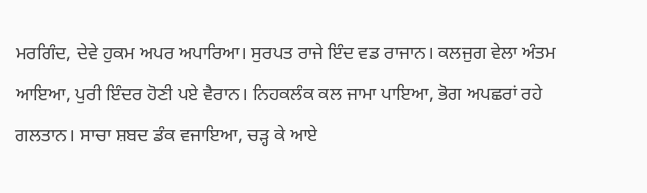ਮਰਗਿੰਦ, ਦੇਵੇ ਹੁਕਮ ਅਪਰ ਅਪਾਰਿਆ। ਸੁਰਪਤ ਰਾਜੇ ਇੰਦ ਵਡ ਰਾਜਾਨ। ਕਲਜੁਗ ਵੇਲਾ ਅੰਤਮ ਆਇਆ, ਪੁਰੀ ਇੰਦਰ ਹੋਣੀ ਪਏ ਵੈਰਾਨ। ਨਿਹਕਲੰਕ ਕਲ ਜਾਮਾ ਪਾਇਆ, ਭੋਗ ਅਪਛਰਾਂ ਰਹੇ ਗਲਤਾਨ। ਸਾਚਾ ਸ਼ਬਦ ਡੰਕ ਵਜਾਇਆ, ਚੜ੍ਹ ਕੇ ਆਏ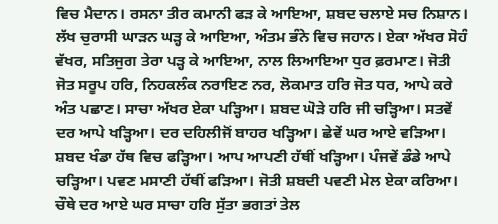ਵਿਚ ਮੈਦਾਨ। ਰਸਨਾ ਤੀਰ ਕਮਾਨੀ ਫੜ ਕੇ ਆਇਆ, ਸ਼ਬਦ ਚਲਾਏ ਸਚ ਨਿਸ਼ਾਨ। ਲੱਖ ਚੁਰਾਸੀ ਘਾੜਨ ਘੜ੍ਹ ਕੇ ਆਇਆ, ਅੰਤਮ ਭੰਨੇ ਵਿਚ ਜਹਾਨ। ਏਕਾ ਅੱਖਰ ਸੋਹੰ ਵੱਖਰ, ਸਤਿਜੁਗ ਤੇਰਾ ਪੜ੍ਹ ਕੇ ਆਇਆ, ਨਾਲ ਲਿਆਇਆ ਧੁਰ ਫ਼ਰਮਾਣ। ਜੋਤੀ ਜੋਤ ਸਰੂਪ ਹਰਿ, ਨਿਹਕਲੰਕ ਨਰਾਇਣ ਨਰ, ਲੋਕਮਾਤ ਹਰਿ ਜੋਤ ਧਰ, ਆਪੇ ਕਰੇ ਅੰਤ ਪਛਾਣ। ਸਾਚਾ ਅੱਖਰ ਏਕਾ ਪੜ੍ਹਿਆ। ਸ਼ਬਦ ਘੋੜੇ ਹਰਿ ਜੀ ਚੜ੍ਹਿਆ। ਸਤਵੇਂ ਦਰ ਆਪੇ ਖੜ੍ਹਿਆ। ਦਰ ਦਹਿਲੀਜੋਂ ਬਾਹਰ ਖੜ੍ਹਿਆ। ਛੇਵੇਂ ਘਰ ਆਏ ਵੜਿਆ। ਸ਼ਬਦ ਖੰਡਾ ਹੱਥ ਵਿਚ ਫੜ੍ਹਿਆ। ਆਪ ਆਪਣੀ ਹੱਥੀਂ ਖੜ੍ਹਿਆ। ਪੰਜਵੇਂ ਡੰਡੇ ਆਪੇ ਚੜ੍ਹਿਆ। ਪਵਣ ਮਸਾਣੀ ਹੱਥੀਂ ਫੜਿਆ। ਜੋਤੀ ਸ਼ਬਦੀ ਪਵਣੀ ਮੇਲ ਏਕਾ ਕਰਿਆ। ਚੌਥੇ ਦਰ ਆਏ ਘਰ ਸਾਚਾ ਹਰਿ ਸੁੱਤਾ ਭਗਤਾਂ ਤੇਲ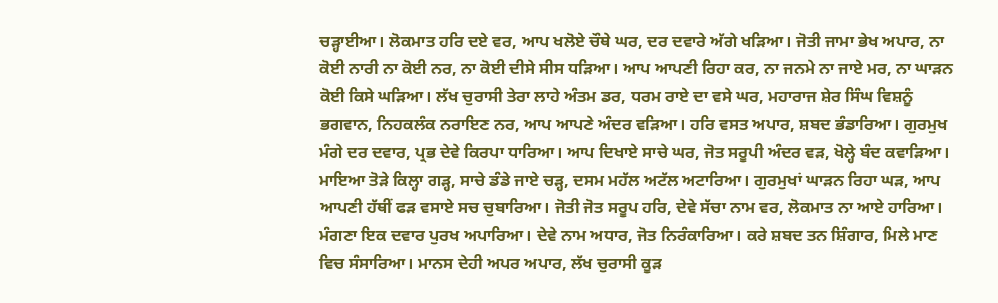ਚੜ੍ਹਾਈਆ। ਲੋਕਮਾਤ ਹਰਿ ਦਏ ਵਰ, ਆਪ ਖਲੋਏ ਚੌਥੇ ਘਰ, ਦਰ ਦਵਾਰੇ ਅੱਗੇ ਖੜਿਆ। ਜੋਤੀ ਜਾਮਾ ਭੇਖ ਅਪਾਰ, ਨਾ ਕੋਈ ਨਾਰੀ ਨਾ ਕੋਈ ਨਰ, ਨਾ ਕੋਈ ਦੀਸੇ ਸੀਸ ਧੜਿਆ। ਆਪ ਆਪਣੀ ਰਿਹਾ ਕਰ, ਨਾ ਜਨਮੇ ਨਾ ਜਾਏ ਮਰ, ਨਾ ਘਾੜਨ ਕੋਈ ਕਿਸੇ ਘੜਿਆ। ਲੱਖ ਚੁਰਾਸੀ ਤੇਰਾ ਲਾਹੇ ਅੰਤਮ ਡਰ, ਧਰਮ ਰਾਏ ਦਾ ਵਸੇ ਘਰ, ਮਹਾਰਾਜ ਸ਼ੇਰ ਸਿੰਘ ਵਿਸ਼ਨੂੰ ਭਗਵਾਨ, ਨਿਹਕਲੰਕ ਨਰਾਇਣ ਨਰ, ਆਪ ਆਪਣੇ ਅੰਦਰ ਵੜਿਆ। ਹਰਿ ਵਸਤ ਅਪਾਰ, ਸ਼ਬਦ ਭੰਡਾਰਿਆ। ਗੁਰਮੁਖ ਮੰਗੇ ਦਰ ਦਵਾਰ, ਪ੍ਰਭ ਦੇਵੇ ਕਿਰਪਾ ਧਾਰਿਆ। ਆਪ ਦਿਖਾਏ ਸਾਚੇ ਘਰ, ਜੋਤ ਸਰੂਪੀ ਅੰਦਰ ਵੜ, ਖੋਲ੍ਹੇ ਬੰਦ ਕਵਾੜਿਆ। ਮਾਇਆ ਤੋੜੇ ਕਿਲ੍ਹਾ ਗੜ੍ਹ, ਸਾਚੇ ਡੰਡੇ ਜਾਏ ਚੜ੍ਹ, ਦਸਮ ਮਹੱਲ ਅਟੱਲ ਅਟਾਰਿਆ। ਗੁਰਮੁਖਾਂ ਘਾੜਨ ਰਿਹਾ ਘੜ, ਆਪ ਆਪਣੀ ਹੱਥੀਂ ਫੜ ਵਸਾਏ ਸਚ ਚੁਬਾਰਿਆ। ਜੋਤੀ ਜੋਤ ਸਰੂਪ ਹਰਿ, ਦੇਵੇ ਸੱਚਾ ਨਾਮ ਵਰ, ਲੋਕਮਾਤ ਨਾ ਆਏ ਹਾਰਿਆ। ਮੰਗਣਾ ਇਕ ਦਵਾਰ ਪੁਰਖ ਅਪਾਰਿਆ। ਦੇਵੇ ਨਾਮ ਅਧਾਰ, ਜੋਤ ਨਿਰੰਕਾਰਿਆ। ਕਰੇ ਸ਼ਬਦ ਤਨ ਸ਼ਿੰਗਾਰ, ਮਿਲੇ ਮਾਣ ਵਿਚ ਸੰਸਾਰਿਆ। ਮਾਨਸ ਦੇਹੀ ਅਪਰ ਅਪਾਰ, ਲੱਖ ਚੁਰਾਸੀ ਕੂੜ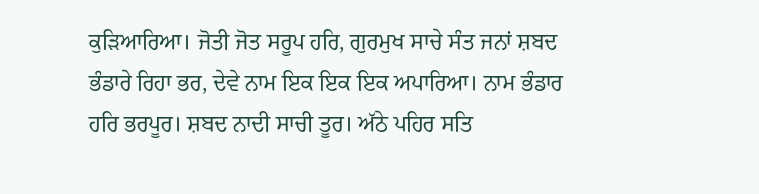ਕੁੜਿਆਰਿਆ। ਜੋਤੀ ਜੋਤ ਸਰੂਪ ਹਰਿ, ਗੁਰਮੁਖ ਸਾਚੇ ਸੰਤ ਜਨਾਂ ਸ਼ਬਦ ਭੰਡਾਰੇ ਰਿਹਾ ਭਰ, ਦੇਵੇ ਨਾਮ ਇਕ ਇਕ ਇਕ ਅਪਾਰਿਆ। ਨਾਮ ਭੰਡਾਰ ਹਰਿ ਭਰਪੂਰ। ਸ਼ਬਦ ਨਾਦੀ ਸਾਚੀ ਤੂਰ। ਅੱਠੇ ਪਹਿਰ ਸਤਿ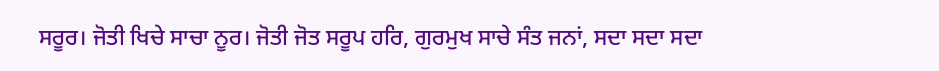ਸਰੂਰ। ਜੋਤੀ ਖਿਚੇ ਸਾਚਾ ਨੂਰ। ਜੋਤੀ ਜੋਤ ਸਰੂਪ ਹਰਿ, ਗੁਰਮੁਖ ਸਾਚੇ ਸੰਤ ਜਨਾਂ, ਸਦਾ ਸਦਾ ਸਦਾ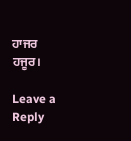ਹਾਜਰ ਹਜੂਰ।

Leave a Reply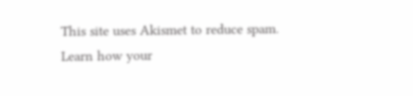This site uses Akismet to reduce spam. Learn how your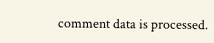comment data is processed.